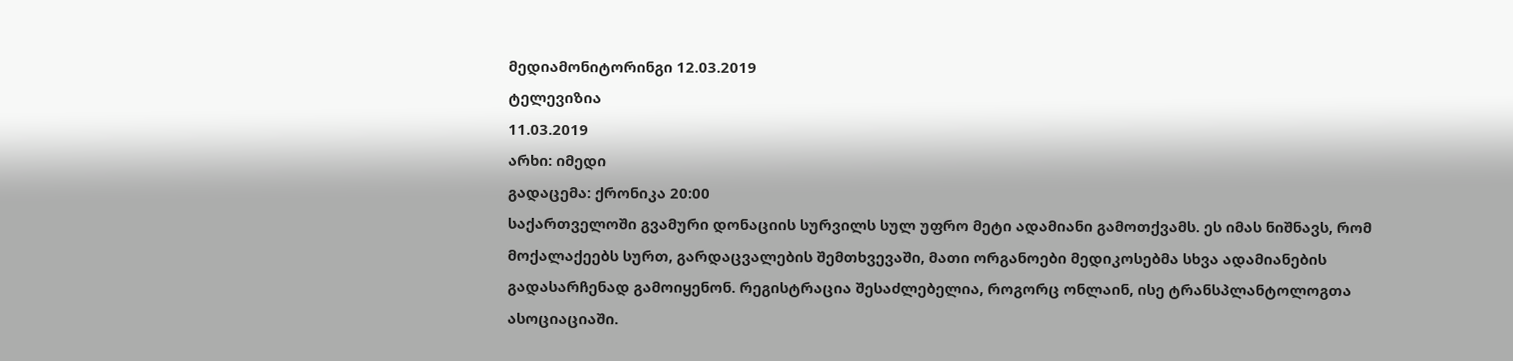მედიამონიტორინგი 12.03.2019
ტელევიზია
11.03.2019
არხი: იმედი
გადაცემა: ქრონიკა 20:00
საქართველოში გვამური დონაციის სურვილს სულ უფრო მეტი ადამიანი გამოთქვამს. ეს იმას ნიშნავს, რომ მოქალაქეებს სურთ, გარდაცვალების შემთხვევაში, მათი ორგანოები მედიკოსებმა სხვა ადამიანების გადასარჩენად გამოიყენონ. რეგისტრაცია შესაძლებელია, როგორც ონლაინ, ისე ტრანსპლანტოლოგთა ასოციაციაში.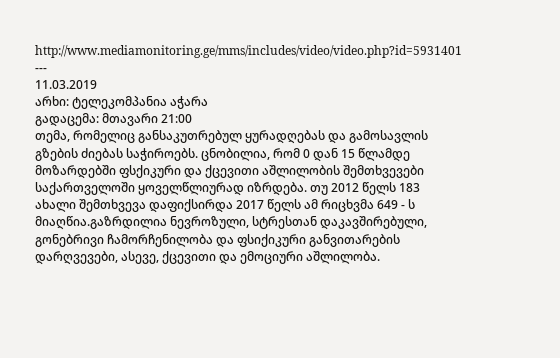http://www.mediamonitoring.ge/mms/includes/video/video.php?id=5931401
---
11.03.2019
არხი: ტელეკომპანია აჭარა
გადაცემა: მთავარი 21:00
თემა, რომელიც განსაკუთრებულ ყურადღებას და გამოსავლის გზების ძიებას საჭიროებს. ცნობილია, რომ 0 დან 15 წლამდე მოზარდებში ფსქიკური და ქცევითი აშლილობის შემთხვევები საქართველოში ყოველწლიურად იზრდება. თუ 2012 წელს 183 ახალი შემთხვევა დაფიქსირდა 2017 წელს ამ რიცხვმა 649 - ს მიაღწია.გაზრდილია ნევროზული, სტრესთან დაკავშირებული, გონებრივი ჩამორჩენილობა და ფსიქიკური განვითარების დარღვევები, ასევე, ქცევითი და ემოციური აშლილობა.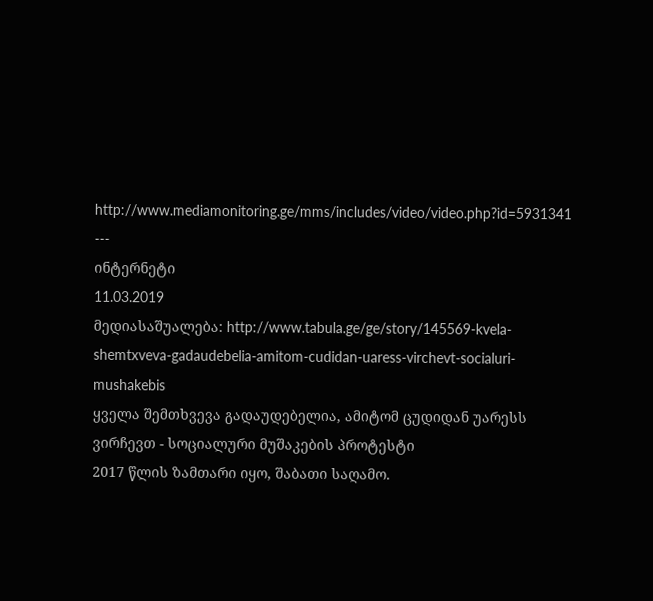http://www.mediamonitoring.ge/mms/includes/video/video.php?id=5931341
---
ინტერნეტი
11.03.2019
მედიასაშუალება: http://www.tabula.ge/ge/story/145569-kvela-shemtxveva-gadaudebelia-amitom-cudidan-uaress-virchevt-socialuri-mushakebis
ყველა შემთხვევა გადაუდებელია, ამიტომ ცუდიდან უარესს ვირჩევთ - სოციალური მუშაკების პროტესტი
2017 წლის ზამთარი იყო, შაბათი საღამო.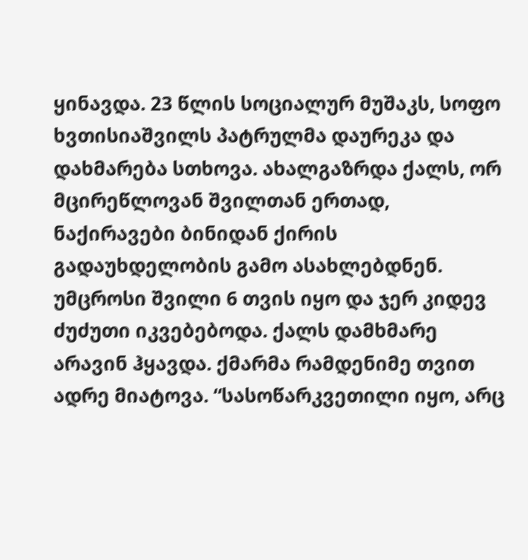ყინავდა. 23 წლის სოციალურ მუშაკს, სოფო ხვთისიაშვილს პატრულმა დაურეკა და დახმარება სთხოვა. ახალგაზრდა ქალს, ორ მცირეწლოვან შვილთან ერთად, ნაქირავები ბინიდან ქირის გადაუხდელობის გამო ასახლებდნენ. უმცროსი შვილი 6 თვის იყო და ჯერ კიდევ ძუძუთი იკვებებოდა. ქალს დამხმარე არავინ ჰყავდა. ქმარმა რამდენიმე თვით ადრე მიატოვა. “სასოწარკვეთილი იყო, არც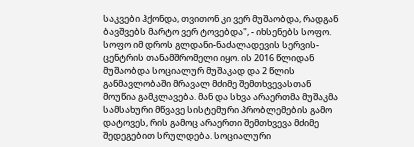საკვები ჰქონდა, თვითონ კი ვერ მუშაობდა, რადგან ბავშვებს მარტო ვერ ტოვებდა", - იხსენებს სოფო. სოფო იმ დროს გლდანი-ნაძალადევის სერვის-ცენტრის თანამშრომელი იყო. ის 2016 წლიდან მუშაობდა სოციალურ მუშაკად და 2 წლის განმავლობაში მრავალ მძიმე შემთხვევასთან მოუწია გამკლავება. მან და სხვა არაერთმა მუშაკმა სამსახური მწვავე სისტემური პრობლემების გამო დატოვეს, რის გამოც არაერთი შემთხვევა მძიმე შედეგებით სრულდება. სოციალური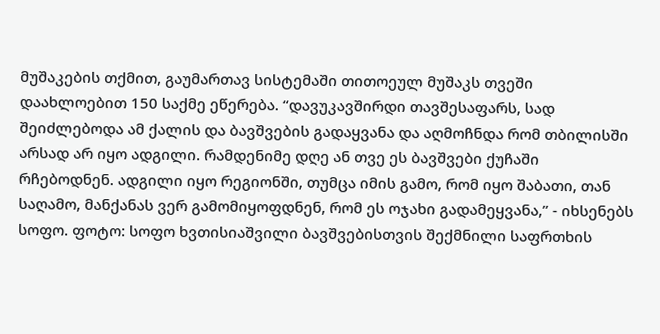მუშაკების თქმით, გაუმართავ სისტემაში თითოეულ მუშაკს თვეში დაახლოებით 150 საქმე ეწერება. “დავუკავშირდი თავშესაფარს, სად შეიძლებოდა ამ ქალის და ბავშვების გადაყვანა და აღმოჩნდა რომ თბილისში არსად არ იყო ადგილი. რამდენიმე დღე ან თვე ეს ბავშვები ქუჩაში რჩებოდნენ. ადგილი იყო რეგიონში, თუმცა იმის გამო, რომ იყო შაბათი, თან საღამო, მანქანას ვერ გამომიყოფდნენ, რომ ეს ოჯახი გადამეყვანა,” - იხსენებს სოფო. ფოტო: სოფო ხვთისიაშვილი ბავშვებისთვის შექმნილი საფრთხის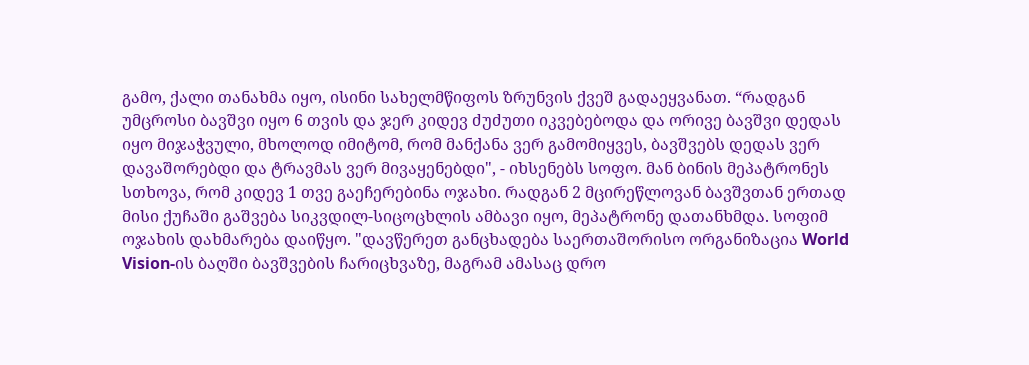გამო, ქალი თანახმა იყო, ისინი სახელმწიფოს ზრუნვის ქვეშ გადაეყვანათ. “რადგან უმცროსი ბავშვი იყო 6 თვის და ჯერ კიდევ ძუძუთი იკვებებოდა და ორივე ბავშვი დედას იყო მიჯაჭვული, მხოლოდ იმიტომ, რომ მანქანა ვერ გამომიყვეს, ბავშვებს დედას ვერ დავაშორებდი და ტრავმას ვერ მივაყენებდი", - იხსენებს სოფო. მან ბინის მეპატრონეს სთხოვა, რომ კიდევ 1 თვე გაეჩერებინა ოჯახი. რადგან 2 მცირეწლოვან ბავშვთან ერთად მისი ქუჩაში გაშვება სიკვდილ-სიცოცხლის ამბავი იყო, მეპატრონე დათანხმდა. სოფიმ ოჯახის დახმარება დაიწყო. "დავწერეთ განცხადება საერთაშორისო ორგანიზაცია World Vision-ის ბაღში ბავშვების ჩარიცხვაზე, მაგრამ ამასაც დრო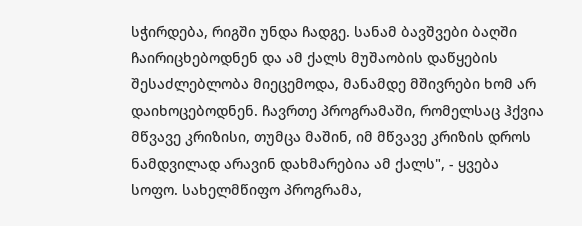სჭირდება, რიგში უნდა ჩადგე. სანამ ბავშვები ბაღში ჩაირიცხებოდნენ და ამ ქალს მუშაობის დაწყების შესაძლებლობა მიეცემოდა, მანამდე მშივრები ხომ არ დაიხოცებოდნენ. ჩავრთე პროგრამაში, რომელსაც ჰქვია მწვავე კრიზისი, თუმცა მაშინ, იმ მწვავე კრიზის დროს ნამდვილად არავინ დახმარებია ამ ქალს", - ყვება სოფო. სახელმწიფო პროგრამა,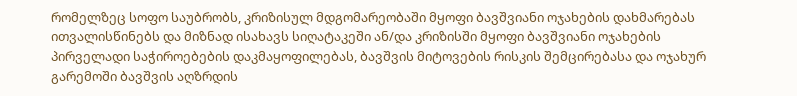რომელზეც სოფო საუბრობს, კრიზისულ მდგომარეობაში მყოფი ბავშვიანი ოჯახების დახმარებას ითვალისწინებს და მიზნად ისახავს სიღატაკეში ან/და კრიზისში მყოფი ბავშვიანი ოჯახების პირველადი საჭიროებების დაკმაყოფილებას, ბავშვის მიტოვების რისკის შემცირებასა და ოჯახურ გარემოში ბავშვის აღზრდის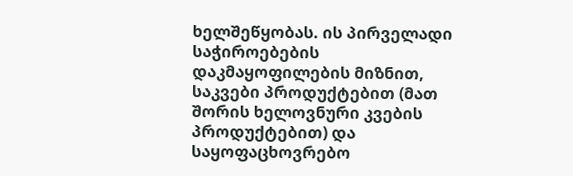ხელშეწყობას. ის პირველადი საჭიროებების დაკმაყოფილების მიზნით, საკვები პროდუქტებით (მათ შორის ხელოვნური კვების პროდუქტებით) და საყოფაცხოვრებო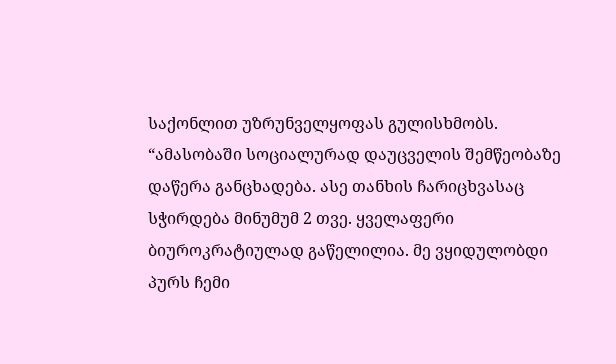საქონლით უზრუნველყოფას გულისხმობს. “ამასობაში სოციალურად დაუცველის შემწეობაზე დაწერა განცხადება. ასე თანხის ჩარიცხვასაც სჭირდება მინუმუმ 2 თვე. ყველაფერი ბიუროკრატიულად გაწელილია. მე ვყიდულობდი პურს ჩემი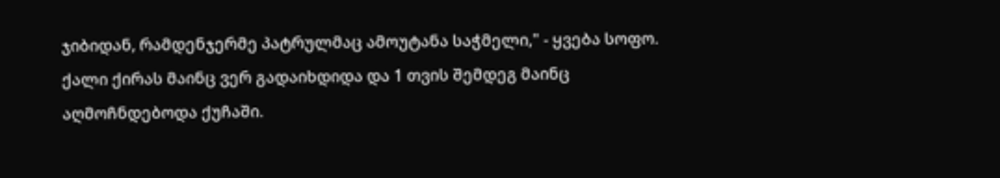ჯიბიდან, რამდენჯერმე პატრულმაც ამოუტანა საჭმელი," - ყვება სოფო. ქალი ქირას მაინც ვერ გადაიხდიდა და 1 თვის შემდეგ მაინც აღმოჩნდებოდა ქუჩაში.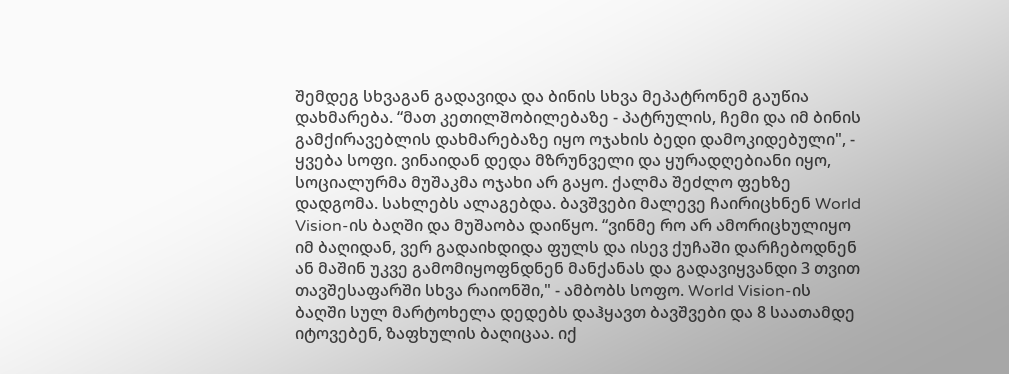შემდეგ სხვაგან გადავიდა და ბინის სხვა მეპატრონემ გაუწია დახმარება. “მათ კეთილშობილებაზე - პატრულის, ჩემი და იმ ბინის გამქირავებლის დახმარებაზე იყო ოჯახის ბედი დამოკიდებული", - ყვება სოფი. ვინაიდან დედა მზრუნველი და ყურადღებიანი იყო, სოციალურმა მუშაკმა ოჯახი არ გაყო. ქალმა შეძლო ფეხზე დადგომა. სახლებს ალაგებდა. ბავშვები მალევე ჩაირიცხნენ World Vision-ის ბაღში და მუშაობა დაიწყო. “ვინმე რო არ ამორიცხულიყო იმ ბაღიდან, ვერ გადაიხდიდა ფულს და ისევ ქუჩაში დარჩებოდნენ ან მაშინ უკვე გამომიყოფნდნენ მანქანას და გადავიყვანდი 3 თვით თავშესაფარში სხვა რაიონში," - ამბობს სოფო. World Vision-ის ბაღში სულ მარტოხელა დედებს დაჰყავთ ბავშვები და 8 საათამდე იტოვებენ, ზაფხულის ბაღიცაა. იქ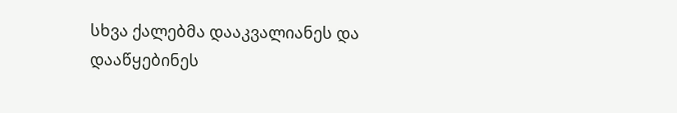სხვა ქალებმა დააკვალიანეს და დააწყებინეს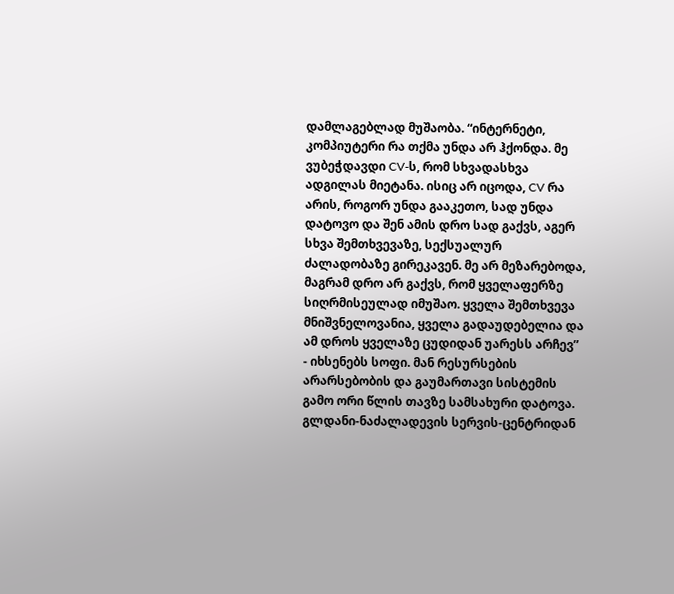დამლაგებლად მუშაობა. “ინტერნეტი, კომპიუტერი რა თქმა უნდა არ ჰქონდა. მე ვუბეჭდავდი CV-ს, რომ სხვადასხვა ადგილას მიეტანა. ისიც არ იცოდა, CV რა არის, როგორ უნდა გააკეთო, სად უნდა დატოვო და შენ ამის დრო სად გაქვს, აგერ სხვა შემთხვევაზე, სექსუალურ ძალადობაზე გირეკავენ. მე არ მეზარებოდა, მაგრამ დრო არ გაქვს, რომ ყველაფერზე სიღრმისეულად იმუშაო. ყველა შემთხვევა მნიშვნელოვანია, ყველა გადაუდებელია და ამ დროს ყველაზე ცუდიდან უარესს არჩევ” - იხსენებს სოფი. მან რესურსების არარსებობის და გაუმართავი სისტემის გამო ორი წლის თავზე სამსახური დატოვა. გლდანი-ნაძალადევის სერვის-ცენტრიდან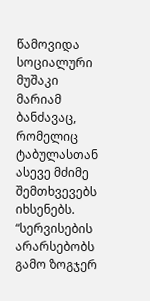წამოვიდა სოციალური მუშაკი მარიამ ბანძავაც, რომელიც ტაბულასთან ასევე მძიმე შემთხვევებს იხსენებს. “სერვისების არარსებობს გამო ზოგჯერ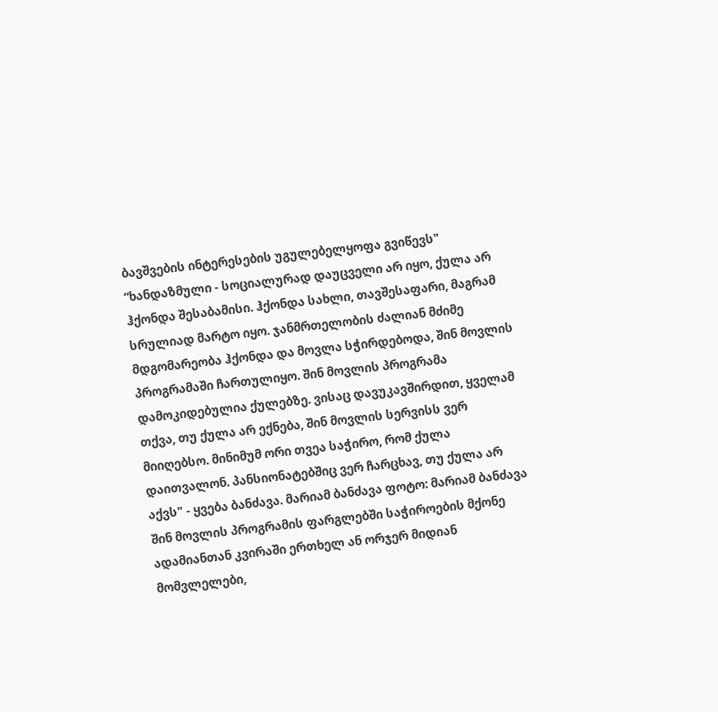ბავშვების ინტერესების უგულებელყოფა გვიწევს" “ხანდაზმული - სოციალურად დაუცველი არ იყო, ქულა არ ჰქონდა შესაბამისი. ჰქონდა სახლი, თავშესაფარი, მაგრამ სრულიად მარტო იყო. ჯანმრთელობის ძალიან მძიმე მდგომარეობა ჰქონდა და მოვლა სჭირდებოდა, შინ მოვლის პროგრამაში ჩართულიყო. შინ მოვლის პროგრამა დამოკიდებულია ქულებზე. ვისაც დავუკავშირდით, ყველამ თქვა, თუ ქულა არ ექნება, შინ მოვლის სერვისს ვერ მიიღებსო. მინიმუმ ორი თვეა საჭირო, რომ ქულა დაითვალონ. პანსიონატებშიც ვერ ჩარცხავ, თუ ქულა არ აქვს" - ყვება ბანძავა. მარიამ ბანძავა ფოტო: მარიამ ბანძავა შინ მოვლის პროგრამის ფარგლებში საჭიროების მქონე ადამიანთან კვირაში ერთხელ ან ორჯერ მიდიან მომვლელები,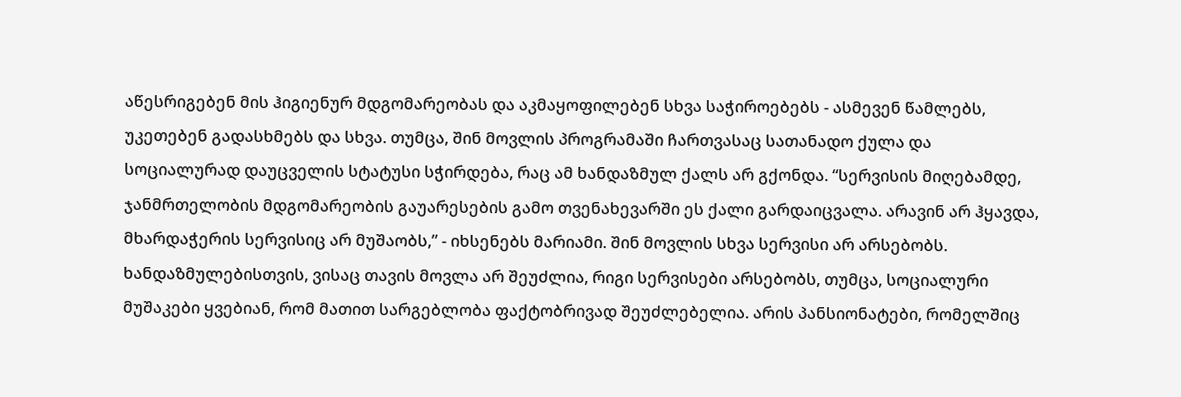აწესრიგებენ მის ჰიგიენურ მდგომარეობას და აკმაყოფილებენ სხვა საჭიროებებს - ასმევენ წამლებს, უკეთებენ გადასხმებს და სხვა. თუმცა, შინ მოვლის პროგრამაში ჩართვასაც სათანადო ქულა და სოციალურად დაუცველის სტატუსი სჭირდება, რაც ამ ხანდაზმულ ქალს არ გქონდა. “სერვისის მიღებამდე, ჯანმრთელობის მდგომარეობის გაუარესების გამო თვენახევარში ეს ქალი გარდაიცვალა. არავინ არ ჰყავდა, მხარდაჭერის სერვისიც არ მუშაობს,” - იხსენებს მარიამი. შინ მოვლის სხვა სერვისი არ არსებობს. ხანდაზმულებისთვის, ვისაც თავის მოვლა არ შეუძლია, რიგი სერვისები არსებობს, თუმცა, სოციალური მუშაკები ყვებიან, რომ მათით სარგებლობა ფაქტობრივად შეუძლებელია. არის პანსიონატები, რომელშიც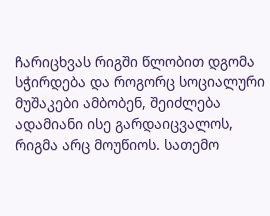ჩარიცხვას რიგში წლობით დგომა სჭირდება და როგორც სოციალური მუშაკები ამბობენ, შეიძლება ადამიანი ისე გარდაიცვალოს, რიგმა არც მოუწიოს. სათემო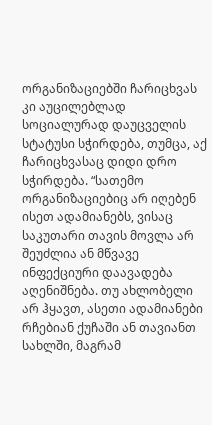ორგანიზაციებში ჩარიცხვას კი აუცილებლად სოციალურად დაუცველის სტატუსი სჭირდება, თუმცა, აქ ჩარიცხვასაც დიდი დრო სჭირდება. “სათემო ორგანიზაციებიც არ იღებენ ისეთ ადამიანებს, ვისაც საკუთარი თავის მოვლა არ შეუძლია ან მწვავე ინფექციური დაავადება აღენიშნება. თუ ახლობელი არ ჰყავთ, ასეთი ადამიანები რჩებიან ქუჩაში ან თავიანთ სახლში, მაგრამ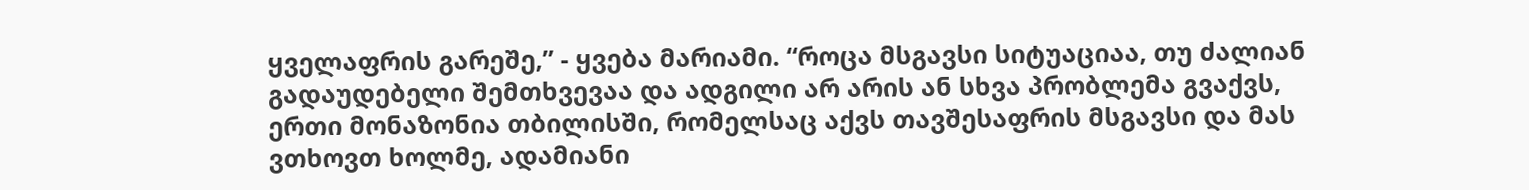ყველაფრის გარეშე,” - ყვება მარიამი. “როცა მსგავსი სიტუაციაა, თუ ძალიან გადაუდებელი შემთხვევაა და ადგილი არ არის ან სხვა პრობლემა გვაქვს, ერთი მონაზონია თბილისში, რომელსაც აქვს თავშესაფრის მსგავსი და მას ვთხოვთ ხოლმე, ადამიანი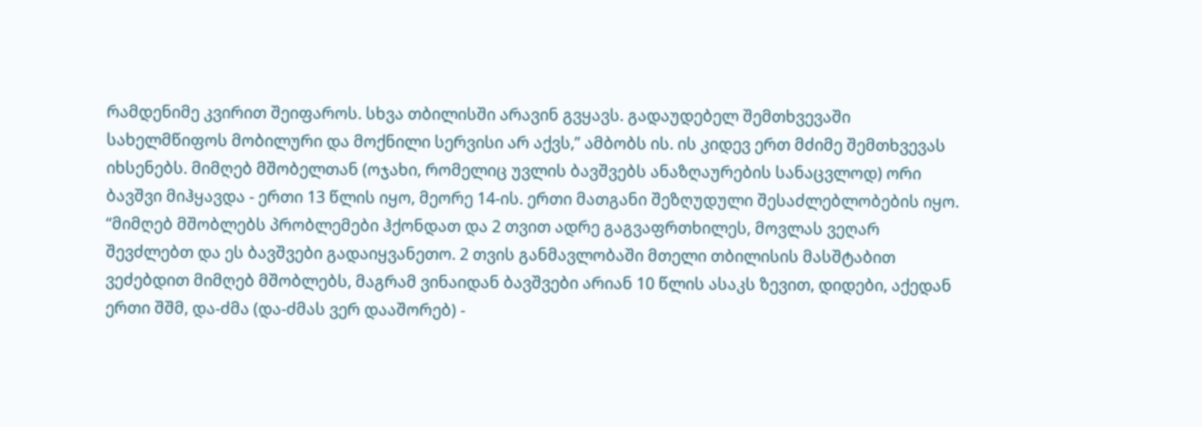რამდენიმე კვირით შეიფაროს. სხვა თბილისში არავინ გვყავს. გადაუდებელ შემთხვევაში სახელმწიფოს მობილური და მოქნილი სერვისი არ აქვს,” ამბობს ის. ის კიდევ ერთ მძიმე შემთხვევას იხსენებს. მიმღებ მშობელთან (ოჯახი, რომელიც უვლის ბავშვებს ანაზღაურების სანაცვლოდ) ორი ბავშვი მიჰყავდა - ერთი 13 წლის იყო, მეორე 14-ის. ერთი მათგანი შეზღუდული შესაძლებლობების იყო. “მიმღებ მშობლებს პრობლემები ჰქონდათ და 2 თვით ადრე გაგვაფრთხილეს, მოვლას ვეღარ შევძლებთ და ეს ბავშვები გადაიყვანეთო. 2 თვის განმავლობაში მთელი თბილისის მასშტაბით ვეძებდით მიმღებ მშობლებს, მაგრამ ვინაიდან ბავშვები არიან 10 წლის ასაკს ზევით, დიდები, აქედან ერთი შშმ, და-ძმა (და-ძმას ვერ დააშორებ) -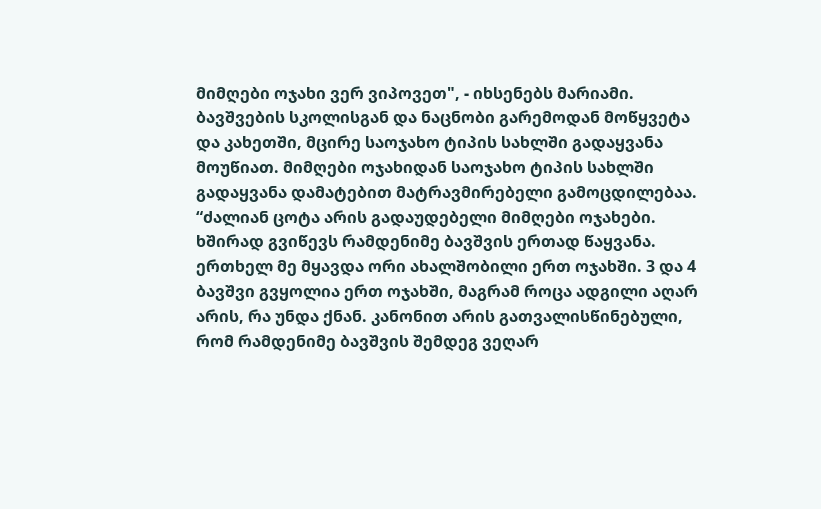მიმღები ოჯახი ვერ ვიპოვეთ", - იხსენებს მარიამი. ბავშვების სკოლისგან და ნაცნობი გარემოდან მოწყვეტა და კახეთში, მცირე საოჯახო ტიპის სახლში გადაყვანა მოუწიათ. მიმღები ოჯახიდან საოჯახო ტიპის სახლში გადაყვანა დამატებით მატრავმირებელი გამოცდილებაა. “ძალიან ცოტა არის გადაუდებელი მიმღები ოჯახები. ხშირად გვიწევს რამდენიმე ბავშვის ერთად წაყვანა. ერთხელ მე მყავდა ორი ახალშობილი ერთ ოჯახში. 3 და 4 ბავშვი გვყოლია ერთ ოჯახში, მაგრამ როცა ადგილი აღარ არის, რა უნდა ქნან. კანონით არის გათვალისწინებული, რომ რამდენიმე ბავშვის შემდეგ ვეღარ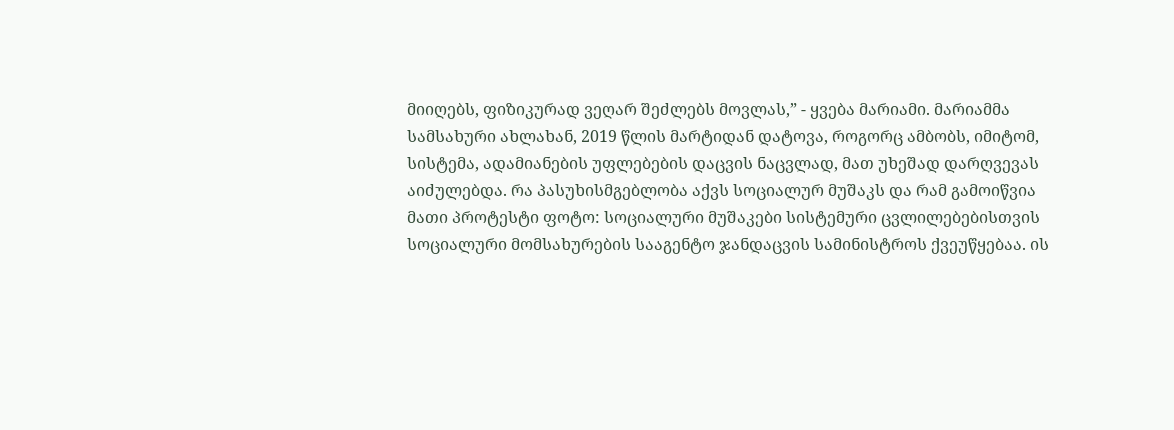მიიღებს, ფიზიკურად ვეღარ შეძლებს მოვლას,” - ყვება მარიამი. მარიამმა სამსახური ახლახან, 2019 წლის მარტიდან დატოვა, როგორც ამბობს, იმიტომ, სისტემა, ადამიანების უფლებების დაცვის ნაცვლად, მათ უხეშად დარღვევას აიძულებდა. რა პასუხისმგებლობა აქვს სოციალურ მუშაკს და რამ გამოიწვია მათი პროტესტი ფოტო: სოციალური მუშაკები სისტემური ცვლილებებისთვის სოციალური მომსახურების სააგენტო ჯანდაცვის სამინისტროს ქვეუწყებაა. ის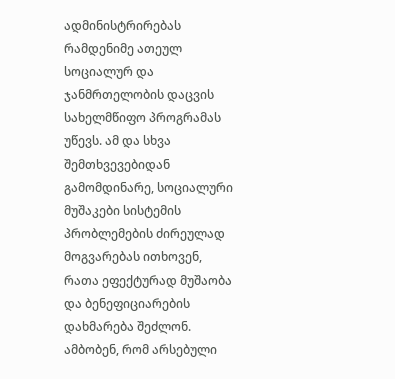ადმინისტრირებას რამდენიმე ათეულ სოციალურ და ჯანმრთელობის დაცვის სახელმწიფო პროგრამას უწევს. ამ და სხვა შემთხვევებიდან გამომდინარე, სოციალური მუშაკები სისტემის პრობლემების ძირეულად მოგვარებას ითხოვენ, რათა ეფექტურად მუშაობა და ბენეფიციარების დახმარება შეძლონ. ამბობენ, რომ არსებული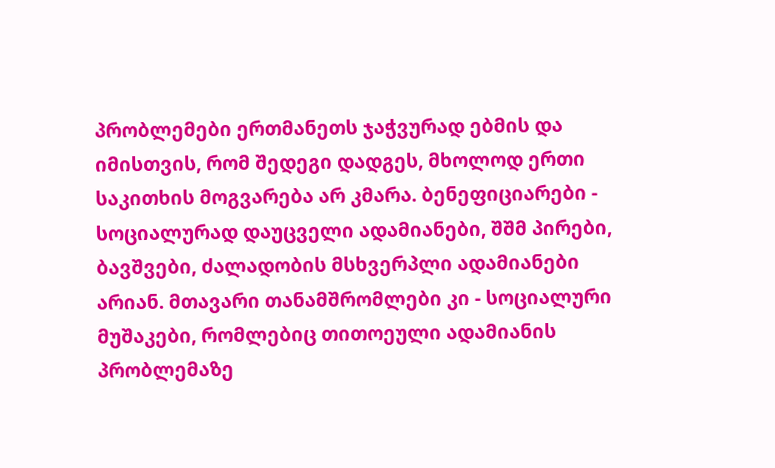პრობლემები ერთმანეთს ჯაჭვურად ებმის და იმისთვის, რომ შედეგი დადგეს, მხოლოდ ერთი საკითხის მოგვარება არ კმარა. ბენეფიციარები - სოციალურად დაუცველი ადამიანები, შშმ პირები, ბავშვები, ძალადობის მსხვერპლი ადამიანები არიან. მთავარი თანამშრომლები კი - სოციალური მუშაკები, რომლებიც თითოეული ადამიანის პრობლემაზე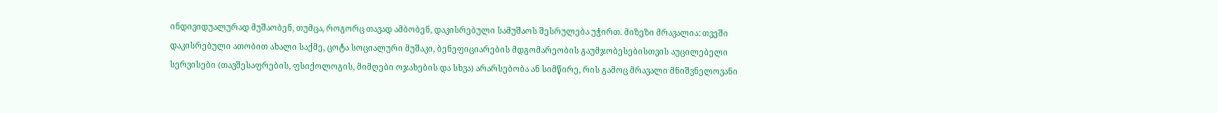ინდივიდუალურად მუშაობენ, თუმცა, როგორც თავად ამბობენ, დაკისრებული სამუშაოს შესრულება უჭირთ. მიზეზი მრავალია: თვეში დაკისრებული ათობით ახალი საქმე, ცოტა სოციალური მუშაკი, ბენეფიციარების მდგომარეობის გაუმჯობესებისთვის აუცილებელი სერვისები (თავშესაფრების, ფსიქოლოგის, მიმღები ოჯახების და სხვა) არარსებობა ან სიმწირე, რის გამოც მრავალი მნიშვნელოვანი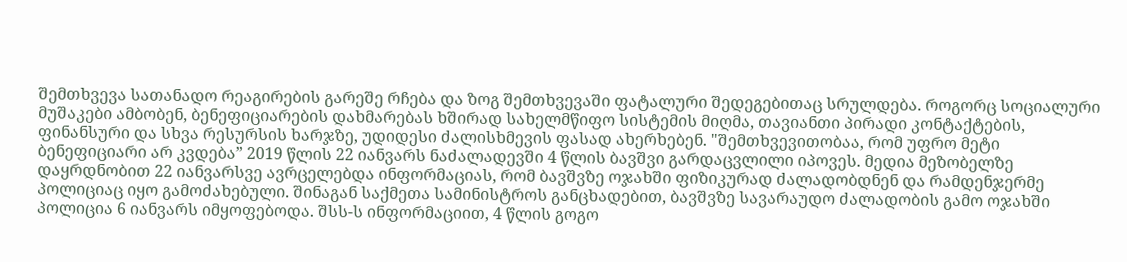შემთხვევა სათანადო რეაგირების გარეშე რჩება და ზოგ შემთხვევაში ფატალური შედეგებითაც სრულდება. როგორც სოციალური მუშაკები ამბობენ, ბენეფიციარების დახმარებას ხშირად სახელმწიფო სისტემის მიღმა, თავიანთი პირადი კონტაქტების, ფინანსური და სხვა რესურსის ხარჯზე, უდიდესი ძალისხმევის ფასად ახერხებენ. "შემთხვევითობაა, რომ უფრო მეტი ბენეფიციარი არ კვდება” 2019 წლის 22 იანვარს ნაძალადევში 4 წლის ბავშვი გარდაცვლილი იპოვეს. მედია მეზობელზე დაყრდნობით 22 იანვარსვე ავრცელებდა ინფორმაციას, რომ ბავშვზე ოჯახში ფიზიკურად ძალადობდნენ და რამდენჯერმე პოლიციაც იყო გამოძახებული. შინაგან საქმეთა სამინისტროს განცხადებით, ბავშვზე სავარაუდო ძალადობის გამო ოჯახში პოლიცია 6 იანვარს იმყოფებოდა. შსს-ს ინფორმაციით, 4 წლის გოგო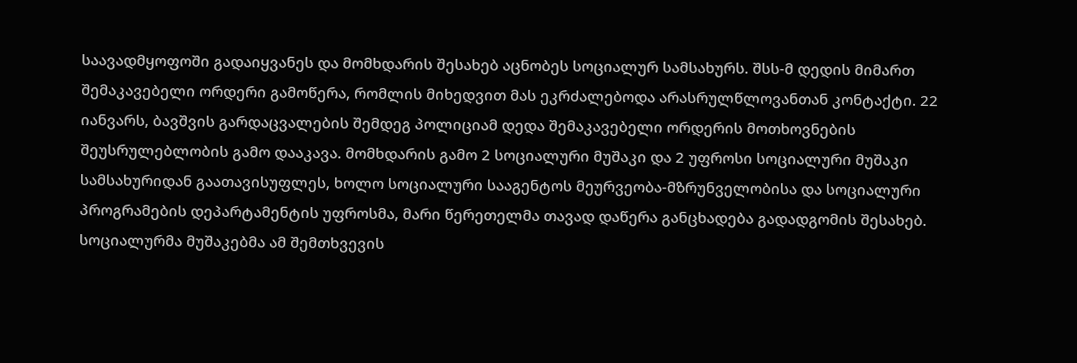საავადმყოფოში გადაიყვანეს და მომხდარის შესახებ აცნობეს სოციალურ სამსახურს. შსს-მ დედის მიმართ შემაკავებელი ორდერი გამოწერა, რომლის მიხედვით მას ეკრძალებოდა არასრულწლოვანთან კონტაქტი. 22 იანვარს, ბავშვის გარდაცვალების შემდეგ პოლიციამ დედა შემაკავებელი ორდერის მოთხოვნების შეუსრულებლობის გამო დააკავა. მომხდარის გამო 2 სოციალური მუშაკი და 2 უფროსი სოციალური მუშაკი სამსახურიდან გაათავისუფლეს, ხოლო სოციალური სააგენტოს მეურვეობა-მზრუნველობისა და სოციალური პროგრამების დეპარტამენტის უფროსმა, მარი წერეთელმა თავად დაწერა განცხადება გადადგომის შესახებ. სოციალურმა მუშაკებმა ამ შემთხვევის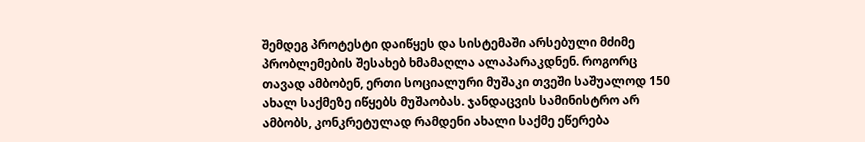შემდეგ პროტესტი დაიწყეს და სისტემაში არსებული მძიმე პრობლემების შესახებ ხმამაღლა ალაპარაკდნენ. როგორც თავად ამბობენ, ერთი სოციალური მუშაკი თვეში საშუალოდ 150 ახალ საქმეზე იწყებს მუშაობას. ჯანდაცვის სამინისტრო არ ამბობს, კონკრეტულად რამდენი ახალი საქმე ეწერება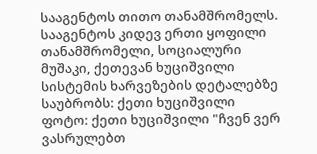სააგენტოს თითო თანამშრომელს. სააგენტოს კიდევ ერთი ყოფილი თანამშრომელი, სოციალური მუშაკი, ქეთევან ხუციშვილი სისტემის ხარვეზების დეტალებზე საუბრობს: ქეთი ხუციშვილი ფოტო: ქეთი ხუციშვილი "ჩვენ ვერ ვასრულებთ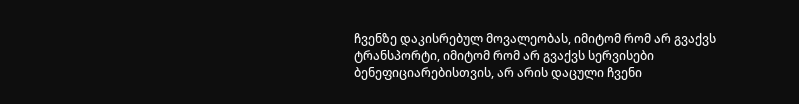ჩვენზე დაკისრებულ მოვალეობას, იმიტომ რომ არ გვაქვს ტრანსპორტი, იმიტომ რომ არ გვაქვს სერვისები ბენეფიციარებისთვის, არ არის დაცული ჩვენი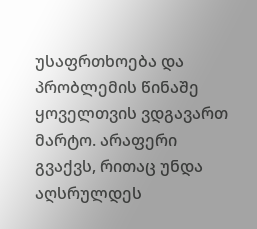უსაფრთხოება და პრობლემის წინაშე ყოველთვის ვდგავართ მარტო. არაფერი გვაქვს, რითაც უნდა აღსრულდეს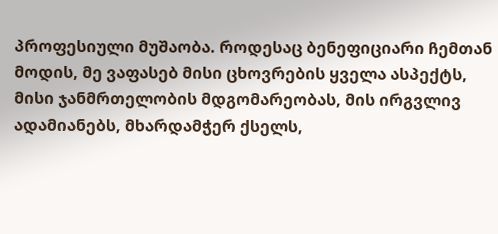პროფესიული მუშაობა. როდესაც ბენეფიციარი ჩემთან მოდის, მე ვაფასებ მისი ცხოვრების ყველა ასპექტს, მისი ჯანმრთელობის მდგომარეობას, მის ირგვლივ ადამიანებს, მხარდამჭერ ქსელს,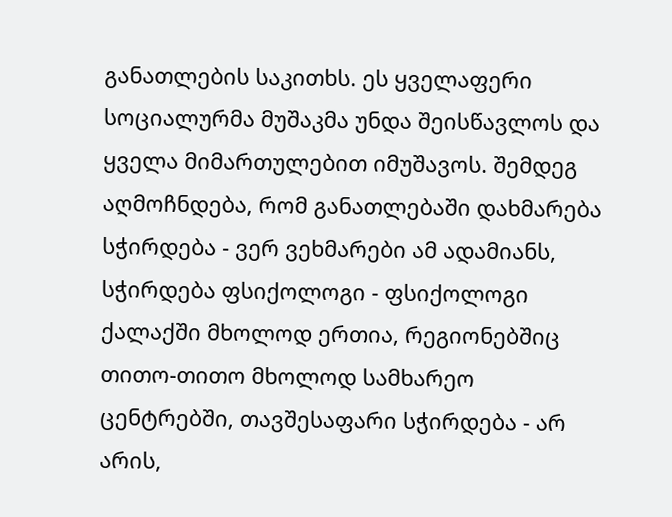განათლების საკითხს. ეს ყველაფერი სოციალურმა მუშაკმა უნდა შეისწავლოს და ყველა მიმართულებით იმუშავოს. შემდეგ აღმოჩნდება, რომ განათლებაში დახმარება სჭირდება - ვერ ვეხმარები ამ ადამიანს, სჭირდება ფსიქოლოგი - ფსიქოლოგი ქალაქში მხოლოდ ერთია, რეგიონებშიც თითო-თითო მხოლოდ სამხარეო ცენტრებში, თავშესაფარი სჭირდება - არ არის,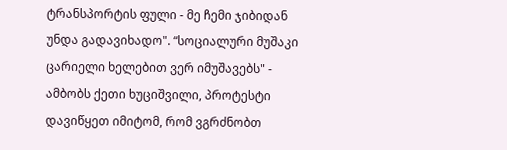ტრანსპორტის ფული - მე ჩემი ჯიბიდან უნდა გადავიხადო". “სოციალური მუშაკი ცარიელი ხელებით ვერ იმუშავებს" - ამბობს ქეთი ხუციშვილი, პროტესტი დავიწყეთ იმიტომ, რომ ვგრძნობთ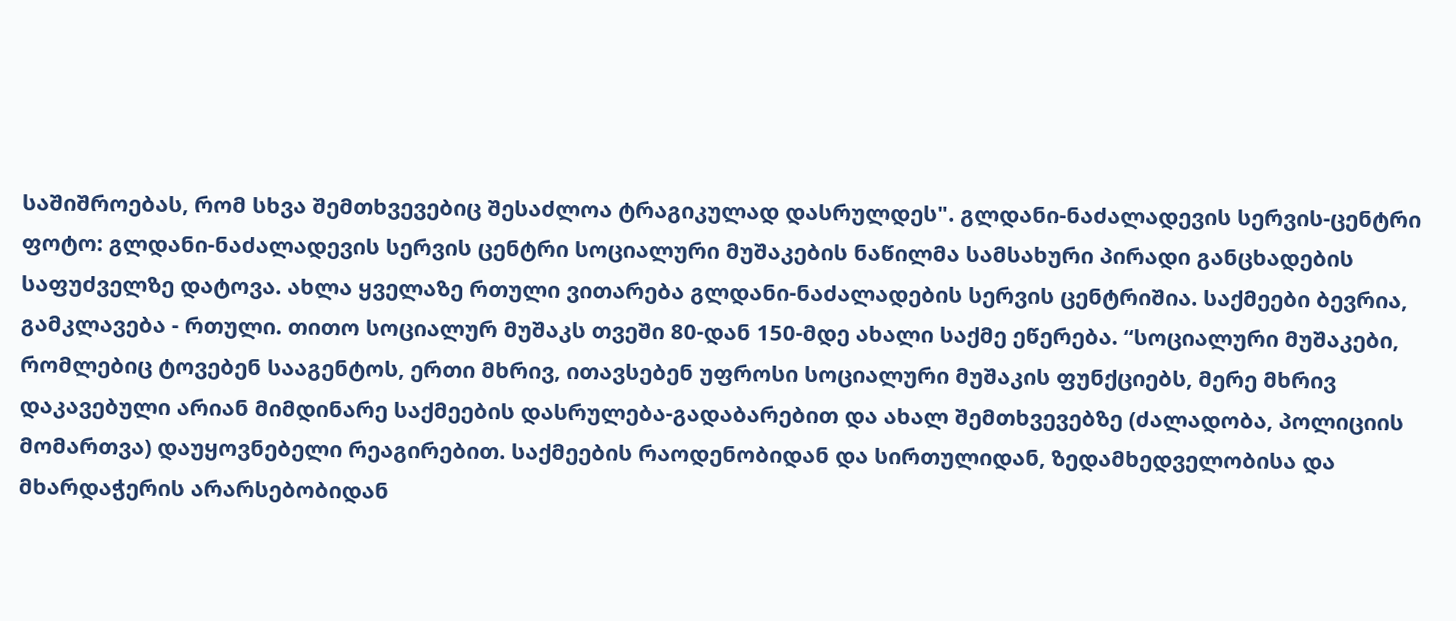საშიშროებას, რომ სხვა შემთხვევებიც შესაძლოა ტრაგიკულად დასრულდეს". გლდანი-ნაძალადევის სერვის-ცენტრი ფოტო: გლდანი-ნაძალადევის სერვის ცენტრი სოციალური მუშაკების ნაწილმა სამსახური პირადი განცხადების საფუძველზე დატოვა. ახლა ყველაზე რთული ვითარება გლდანი-ნაძალადების სერვის ცენტრიშია. საქმეები ბევრია, გამკლავება - რთული. თითო სოციალურ მუშაკს თვეში 80-დან 150-მდე ახალი საქმე ეწერება. “სოციალური მუშაკები, რომლებიც ტოვებენ სააგენტოს, ერთი მხრივ, ითავსებენ უფროსი სოციალური მუშაკის ფუნქციებს, მერე მხრივ დაკავებული არიან მიმდინარე საქმეების დასრულება-გადაბარებით და ახალ შემთხვევებზე (ძალადობა, პოლიციის მომართვა) დაუყოვნებელი რეაგირებით. საქმეების რაოდენობიდან და სირთულიდან, ზედამხედველობისა და მხარდაჭერის არარსებობიდან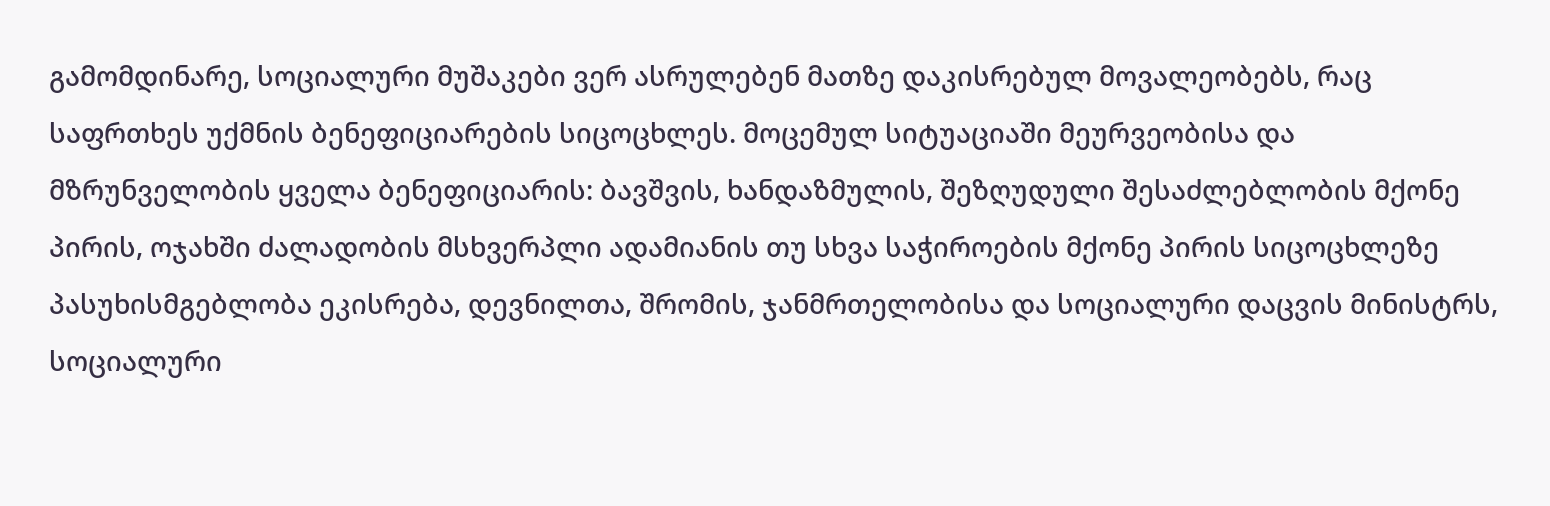გამომდინარე, სოციალური მუშაკები ვერ ასრულებენ მათზე დაკისრებულ მოვალეობებს, რაც საფრთხეს უქმნის ბენეფიციარების სიცოცხლეს. მოცემულ სიტუაციაში მეურვეობისა და მზრუნველობის ყველა ბენეფიციარის: ბავშვის, ხანდაზმულის, შეზღუდული შესაძლებლობის მქონე პირის, ოჯახში ძალადობის მსხვერპლი ადამიანის თუ სხვა საჭიროების მქონე პირის სიცოცხლეზე პასუხისმგებლობა ეკისრება, დევნილთა, შრომის, ჯანმრთელობისა და სოციალური დაცვის მინისტრს, სოციალური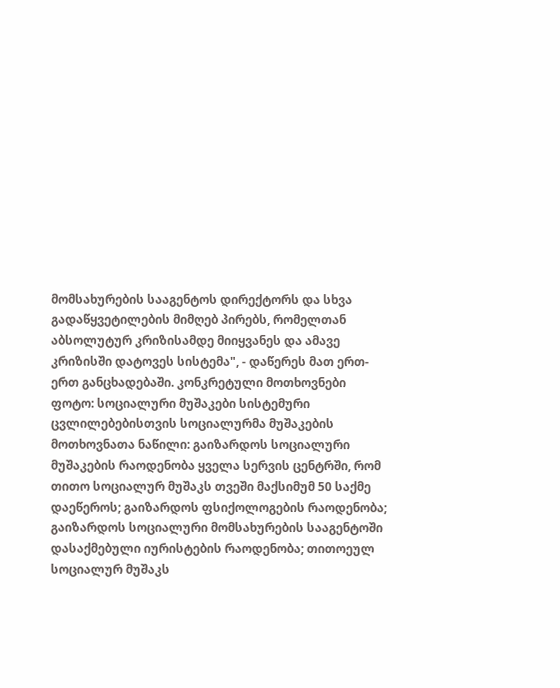მომსახურების სააგენტოს დირექტორს და სხვა გადაწყვეტილების მიმღებ პირებს, რომელთან აბსოლუტურ კრიზისამდე მიიყვანეს და ამავე კრიზისში დატოვეს სისტემა", - დაწერეს მათ ერთ-ერთ განცხადებაში. კონკრეტული მოთხოვნები ფოტო: სოციალური მუშაკები სისტემური ცვლილებებისთვის სოციალურმა მუშაკების მოთხოვნათა ნაწილი: გაიზარდოს სოციალური მუშაკების რაოდენობა ყველა სერვის ცენტრში, რომ თითო სოციალურ მუშაკს თვეში მაქსიმუმ 50 საქმე დაეწეროს; გაიზარდოს ფსიქოლოგების რაოდენობა; გაიზარდოს სოციალური მომსახურების სააგენტოში დასაქმებული იურისტების რაოდენობა; თითოეულ სოციალურ მუშაკს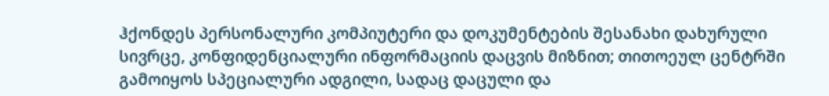ჰქონდეს პერსონალური კომპიუტერი და დოკუმენტების შესანახი დახურული სივრცე, კონფიდენციალური ინფორმაციის დაცვის მიზნით; თითოეულ ცენტრში გამოიყოს სპეციალური ადგილი, სადაც დაცული და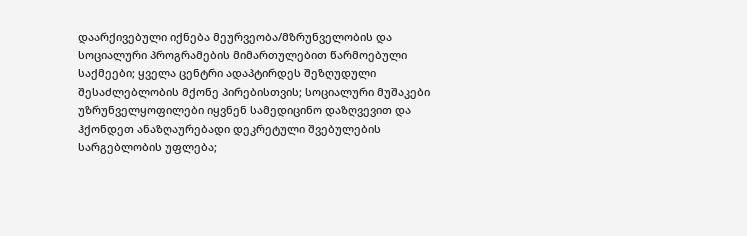დაარქივებული იქნება მეურვეობა/მზრუნველობის და სოციალური პროგრამების მიმართულებით წარმოებული საქმეები; ყველა ცენტრი ადაპტირდეს შეზღუდული შესაძლებლობის მქონე პირებისთვის; სოციალური მუშაკები უზრუნველყოფილები იყვნენ სამედიცინო დაზღვევით და ჰქონდეთ ანაზღაურებადი დეკრეტული შვებულების სარგებლობის უფლება;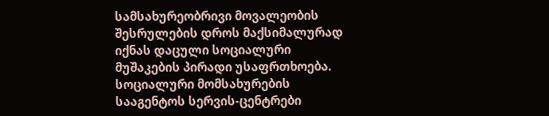სამსახურეობრივი მოვალეობის შესრულების დროს მაქსიმალურად იქნას დაცული სოციალური მუშაკების პირადი უსაფრთხოება. სოციალური მომსახურების სააგენტოს სერვის-ცენტრები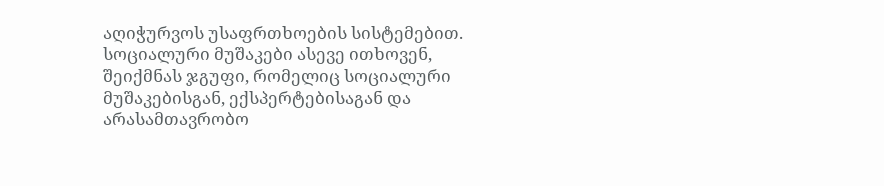აღიჭურვოს უსაფრთხოების სისტემებით. სოციალური მუშაკები ასევე ითხოვენ, შეიქმნას ჯგუფი, რომელიც სოციალური მუშაკებისგან, ექსპერტებისაგან და არასამთავრობო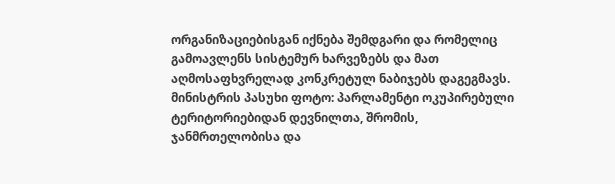ორგანიზაციებისგან იქნება შემდგარი და რომელიც გამოავლენს სისტემურ ხარვეზებს და მათ აღმოსაფხვრელად კონკრეტულ ნაბიჯებს დაგეგმავს. მინისტრის პასუხი ფოტო: პარლამენტი ოკუპირებული ტერიტორიებიდან დევნილთა, შრომის, ჯანმრთელობისა და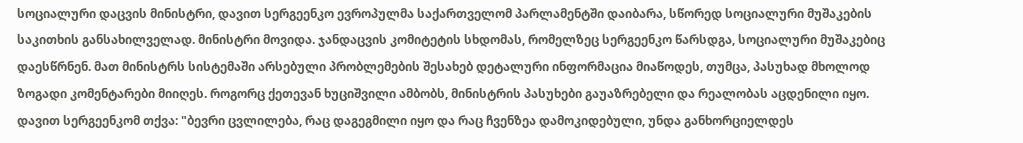სოციალური დაცვის მინისტრი, დავით სერგეენკო ევროპულმა საქართველომ პარლამენტში დაიბარა, სწორედ სოციალური მუშაკების საკითხის განსახილველად. მინისტრი მოვიდა. ჯანდაცვის კომიტეტის სხდომას, რომელზეც სერგეენკო წარსდგა, სოციალური მუშაკებიც დაესწრნენ. მათ მინისტრს სისტემაში არსებული პრობლემების შესახებ დეტალური ინფორმაცია მიაწოდეს, თუმცა, პასუხად მხოლოდ ზოგადი კომენტარები მიიღეს. როგორც ქეთევან ხუციშვილი ამბობს, მინისტრის პასუხები გაუაზრებელი და რეალობას აცდენილი იყო. დავით სერგეენკომ თქვა: "ბევრი ცვლილება, რაც დაგეგმილი იყო და რაც ჩვენზეა დამოკიდებული, უნდა განხორციელდეს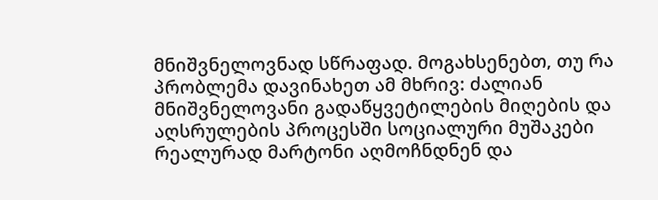მნიშვნელოვნად სწრაფად. მოგახსენებთ, თუ რა პრობლემა დავინახეთ ამ მხრივ: ძალიან მნიშვნელოვანი გადაწყვეტილების მიღების და აღსრულების პროცესში სოციალური მუშაკები რეალურად მარტონი აღმოჩნდნენ და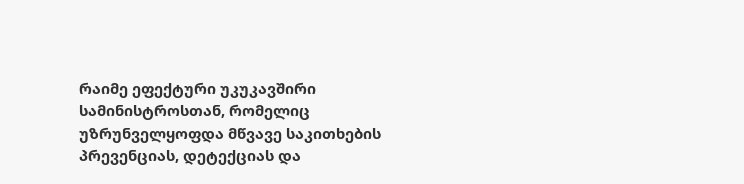რაიმე ეფექტური უკუკავშირი სამინისტროსთან, რომელიც უზრუნველყოფდა მწვავე საკითხების პრევენციას, დეტექციას და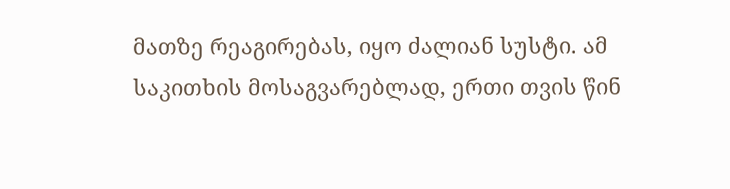მათზე რეაგირებას, იყო ძალიან სუსტი. ამ საკითხის მოსაგვარებლად, ერთი თვის წინ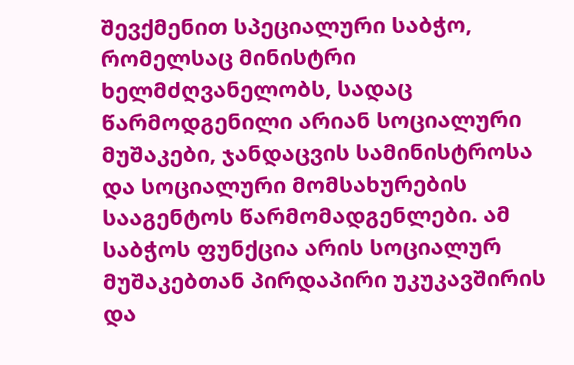შევქმენით სპეციალური საბჭო, რომელსაც მინისტრი ხელმძღვანელობს, სადაც წარმოდგენილი არიან სოციალური მუშაკები, ჯანდაცვის სამინისტროსა და სოციალური მომსახურების სააგენტოს წარმომადგენლები. ამ საბჭოს ფუნქცია არის სოციალურ მუშაკებთან პირდაპირი უკუკავშირის და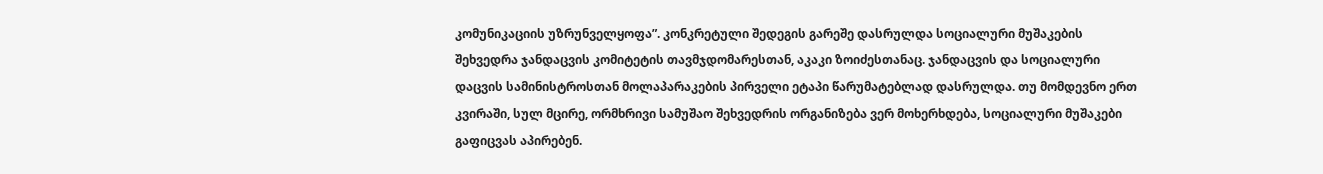კომუნიკაციის უზრუნველყოფა”. კონკრეტული შედეგის გარეშე დასრულდა სოციალური მუშაკების შეხვედრა ჯანდაცვის კომიტეტის თავმჯდომარესთან, აკაკი ზოიძესთანაც. ჯანდაცვის და სოციალური დაცვის სამინისტროსთან მოლაპარაკების პირველი ეტაპი წარუმატებლად დასრულდა. თუ მომდევნო ერთ კვირაში, სულ მცირე, ორმხრივი სამუშაო შეხვედრის ორგანიზება ვერ მოხერხდება, სოციალური მუშაკები გაფიცვას აპირებენ.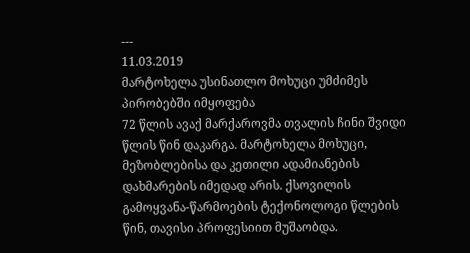---
11.03.2019
მარტოხელა უსინათლო მოხუცი უმძიმეს პირობებში იმყოფება
72 წლის ავაქ მარქაროვმა თვალის ჩინი შვიდი წლის წინ დაკარგა. მარტოხელა მოხუცი, მეზობლებისა და კეთილი ადამიანების დახმარების იმედად არის. ქსოვილის გამოყვანა-წარმოების ტექონოლოგი წლების წინ, თავისი პროფესიით მუშაობდა.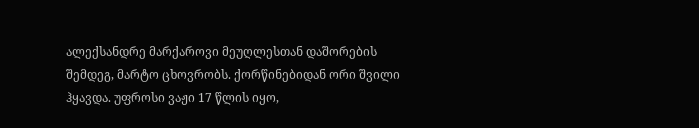ალექსანდრე მარქაროვი მეუღლესთან დაშორების შემდეგ, მარტო ცხოვრობს. ქორწინებიდან ორი შვილი ჰყავდა. უფროსი ვაჟი 17 წლის იყო,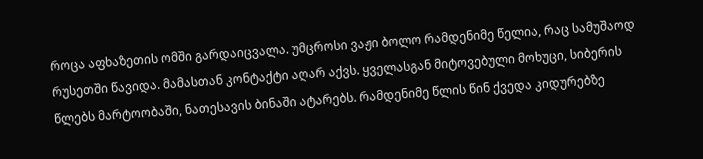როცა აფხაზეთის ომში გარდაიცვალა. უმცროსი ვაჟი ბოლო რამდენიმე წელია, რაც სამუშაოდ რუსეთში წავიდა. მამასთან კონტაქტი აღარ აქვს. ყველასგან მიტოვებული მოხუცი, სიბერის წლებს მარტოობაში, ნათესავის ბინაში ატარებს. რამდენიმე წლის წინ ქვედა კიდურებზე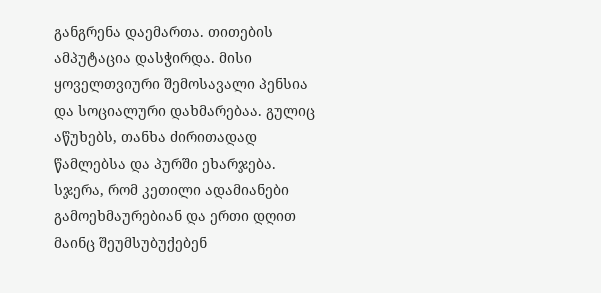განგრენა დაემართა. თითების ამპუტაცია დასჭირდა. მისი ყოველთვიური შემოსავალი პენსია და სოციალური დახმარებაა. გულიც აწუხებს, თანხა ძირითადად წამლებსა და პურში ეხარჯება. სჯერა, რომ კეთილი ადამიანები გამოეხმაურებიან და ერთი დღით მაინც შეუმსუბუქებენ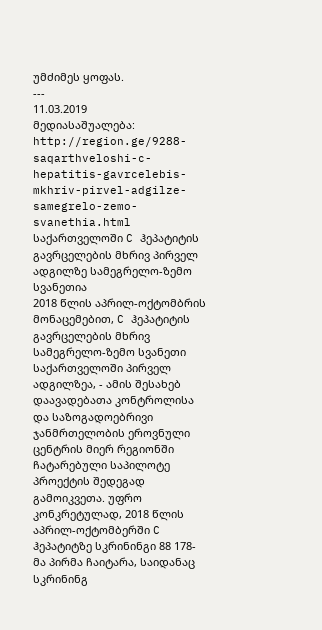უმძიმეს ყოფას.
---
11.03.2019
მედიასაშუალება: http://region.ge/9288-saqarthveloshi-c-hepatitis-gavrcelebis-mkhriv-pirvel-adgilze-samegrelo-zemo-svanethia.html
საქართველოში C ჰეპატიტის გავრცელების მხრივ პირველ ადგილზე სამეგრელო-ზემო სვანეთია
2018 წლის აპრილ-ოქტომბრის მონაცემებით, C ჰეპატიტის გავრცელების მხრივ სამეგრელო-ზემო სვანეთი საქართველოში პირველ ადგილზეა, - ამის შესახებ დაავადებათა კონტროლისა და საზოგადოებრივი ჯანმრთელობის ეროვნული ცენტრის მიერ რეგიონში ჩატარებული საპილოტე პროექტის შედეგად გამოიკვეთა. უფრო კონკრეტულად, 2018 წლის აპრილ-ოქტომბერში C ჰეპატიტზე სკრინინგი 88 178-მა პირმა ჩაიტარა, საიდანაც სკრინინგ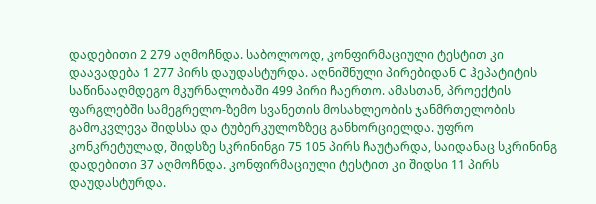დადებითი 2 279 აღმოჩნდა. საბოლოოდ, კონფირმაციული ტესტით კი დაავადება 1 277 პირს დაუდასტურდა. აღნიშნული პირებიდან C ჰეპატიტის საწინააღმდეგო მკურნალობაში 499 პირი ჩაერთო. ამასთან, პროექტის ფარგლებში სამეგრელო-ზემო სვანეთის მოსახლეობის ჯანმრთელობის გამოკვლევა შიდსსა და ტუბერკულოზზეც განხორციელდა. უფრო კონკრეტულად, შიდსზე სკრინინგი 75 105 პირს ჩაუტარდა, საიდანაც სკრინინგ დადებითი 37 აღმოჩნდა. კონფირმაციული ტესტით კი შიდსი 11 პირს დაუდასტურდა.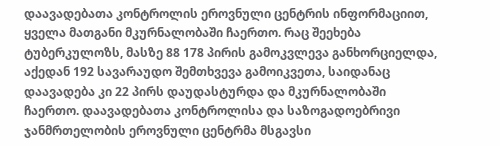დაავადებათა კონტროლის ეროვნული ცენტრის ინფორმაციით, ყველა მათგანი მკურნალობაში ჩაერთო. რაც შეეხება ტუბერკულოზს, მასზე 88 178 პირის გამოკვლევა განხორციელდა, აქედან 192 სავარაუდო შემთხვევა გამოიკვეთა, საიდანაც დაავადება კი 22 პირს დაუდასტურდა და მკურნალობაში ჩაერთო. დაავადებათა კონტროლისა და საზოგადოებრივი ჯანმრთელობის ეროვნული ცენტრმა მსგავსი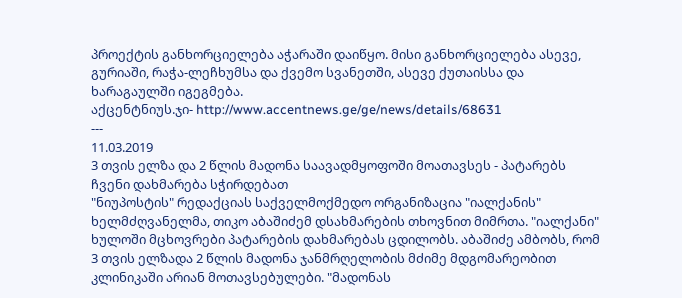პროექტის განხორციელება აჭარაში დაიწყო. მისი განხორციელება ასევე, გურიაში, რაჭა-ლეჩხუმსა და ქვემო სვანეთში, ასევე ქუთაისსა და ხარაგაულში იგეგმება.
აქცენტნიუს.ჯი- http://www.accentnews.ge/ge/news/details/68631
---
11.03.2019
3 თვის ელზა და 2 წლის მადონა საავადმყოფოში მოათავსეს - პატარებს ჩვენი დახმარება სჭირდებათ
"ნიუპოსტის" რედაქციას საქველმოქმედო ორგანიზაცია "იალქანის" ხელმძღვანელმა, თიკო აბაშიძემ დსახმარების თხოვნით მიმრთა. "იალქანი" ხულოში მცხოვრები პატარების დახმარებას ცდილობს. აბაშიძე ამბობს, რომ 3 თვის ელზადა 2 წლის მადონა ჯანმრღელობის მძიმე მდგომარეობით კლინიკაში არიან მოთავსებულები. "მადონას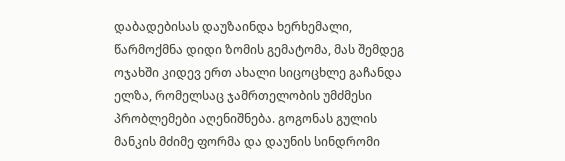დაბადებისას დაუზაინდა ხერხემალი, წარმოქმნა დიდი ზომის გემატომა, მას შემდეგ ოჯახში კიდევ ერთ ახალი სიცოცხლე გაჩანდა ელზა, რომელსაც ჯამრთელობის უმძმესი პრობლემები აღენიშნება. გოგონას გულის მანკის მძიმე ფორმა და დაუნის სინდრომი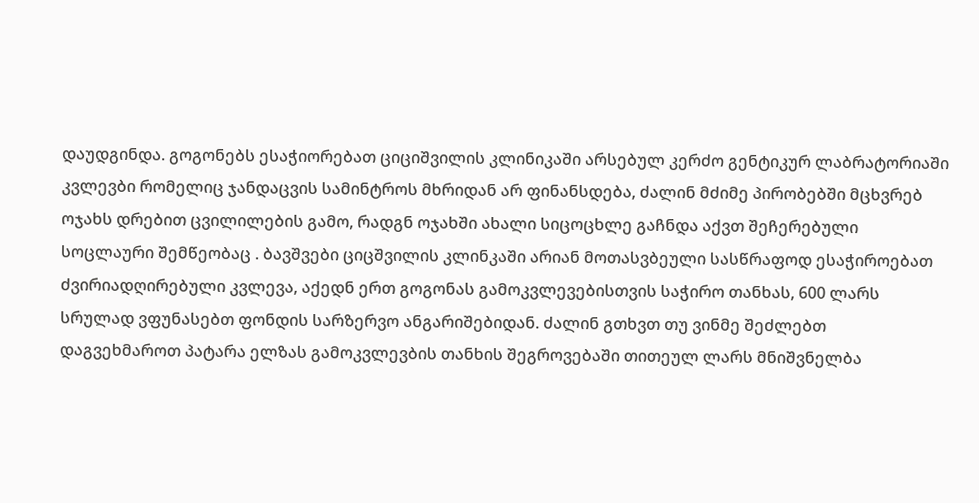დაუდგინდა. გოგონებს ესაჭიორებათ ციციშვილის კლინიკაში არსებულ კერძო გენტიკურ ლაბრატორიაში კვლევბი რომელიც ჯანდაცვის სამინტროს მხრიდან არ ფინანსდება, ძალინ მძიმე პირობებში მცხვრებ ოჯახს დრებით ცვილილების გამო, რადგნ ოჯახში ახალი სიცოცხლე გაჩნდა აქვთ შეჩერებული სოცლაური შემწეობაც . ბავშვები ციცშვილის კლინკაში არიან მოთასვბეული სასწრაფოდ ესაჭიროებათ ძვირიადღირებული კვლევა, აქედნ ერთ გოგონას გამოკვლევებისთვის საჭირო თანხას, 600 ლარს სრულად ვფუნასებთ ფონდის სარზერვო ანგარიშებიდან. ძალინ გთხვთ თუ ვინმე შეძლებთ დაგვეხმაროთ პატარა ელზას გამოკვლევბის თანხის შეგროვებაში თითეულ ლარს მნიშვნელბა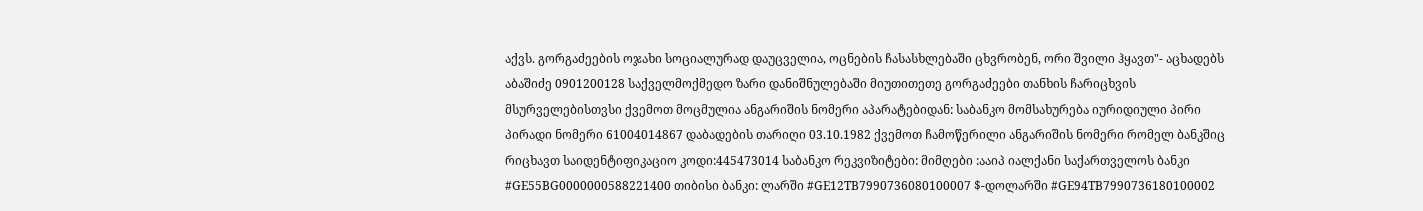აქვს. გორგაძეების ოჯახი სოციალურად დაუცველია, ოცნების ჩასასხლებაში ცხვრობენ, ორი შვილი ჰყავთ"- აცხადებს აბაშიძე 0901200128 საქველმოქმედო ზარი დანიშნულებაში მიუთითეთე გორგაძეები თანხის ჩარიცხვის მსურველებისთვსი ქვემოთ მოცმულია ანგარიშის ნომერი აპარატებიდან: საბანკო მომსახურება იურიდიული პირი პირადი ნომერი 61004014867 დაბადების თარიღი 03.10.1982 ქვემოთ ჩამოწერილი ანგარიშის ნომერი რომელ ბანკშიც რიცხავთ საიდენტიფიკაციო კოდი:445473014 საბანკო რეკვიზიტები: მიმღები :ააიპ იალქანი საქართველოს ბანკი #GE55BG0000000588221400 თიბისი ბანკი: ლარში #GE12TB7990736080100007 $-დოლარში #GE94TB7990736180100002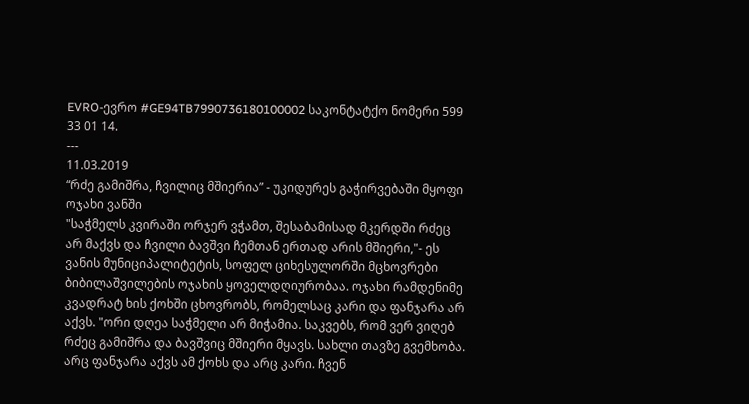EVRO-ევრო #GE94TB7990736180100002 საკონტატქო ნომერი 599 33 01 14.
---
11.03.2019
“რძე გამიშრა, ჩვილიც მშიერია” - უკიდურეს გაჭირვებაში მყოფი ოჯახი ვანში
"საჭმელს კვირაში ორჯერ ვჭამთ, შესაბამისად მკერდში რძეც არ მაქვს და ჩვილი ბავშვი ჩემთან ერთად არის მშიერი,"- ეს ვანის მუნიციპალიტეტის, სოფელ ციხესულორში მცხოვრები ბიბილაშვილების ოჯახის ყოველდღიურობაა. ოჯახი რამდენიმე კვადრატ ხის ქოხში ცხოვრობს, რომელსაც კარი და ფანჯარა არ აქვს. "ორი დღეა საჭმელი არ მიჭამია. საკვებს, რომ ვერ ვიღებ რძეც გამიშრა და ბავშვიც მშიერი მყავს. სახლი თავზე გვემხობა. არც ფანჯარა აქვს ამ ქოხს და არც კარი. ჩვენ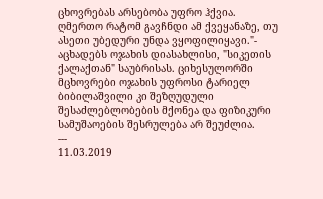ცხოვრებას არსებობა უფრო ჰქვია. ღმერთო რატომ გავჩნდი ამ ქვეყანაზე, თუ ასეთი უბედური უნდა ვყოფილიყავი."- აცხადებს ოჯახის დიასახლისი, "სიკეთის ქალაქთან" საუბრისას. ციხესულორში მცხოვრები ოჯახის უფროსი ტარიელ ბიბილაშვილი კი შეზღუდული შესაძლებლობების მქონეა და ფიზიკური სამუშაოების შესრულება არ შეუძლია.
---
11.03.2019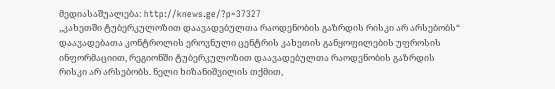მედიასაშუალება: http://knews.ge/?p=37327
,,კახეთში ტუბერკულოზით დაავადებულთა რაოდენობის გაზრდის რისკი არ არსებობს“
დაავადებათა კონტროლის ეროვნული ცენტრის კახეთის განყოფილების უფროსის ინფორმაციით, რეგიონში ტუბერკულოზით დაავადებულთა რაოდენობის გაზრდის რისკი არ არსებობს. ნელი ხიზანიშვილის თქმით,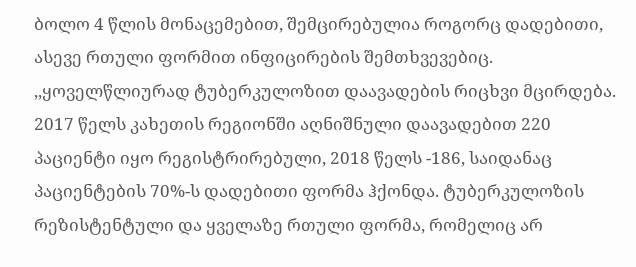ბოლო 4 წლის მონაცემებით, შემცირებულია როგორც დადებითი, ასევე რთული ფორმით ინფიცირების შემთხვევებიც. ,,ყოველწლიურად ტუბერკულოზით დაავადების რიცხვი მცირდება. 2017 წელს კახეთის რეგიონში აღნიშნული დაავადებით 220 პაციენტი იყო რეგისტრირებული, 2018 წელს -186, საიდანაც პაციენტების 70%-ს დადებითი ფორმა ჰქონდა. ტუბერკულოზის რეზისტენტული და ყველაზე რთული ფორმა, რომელიც არ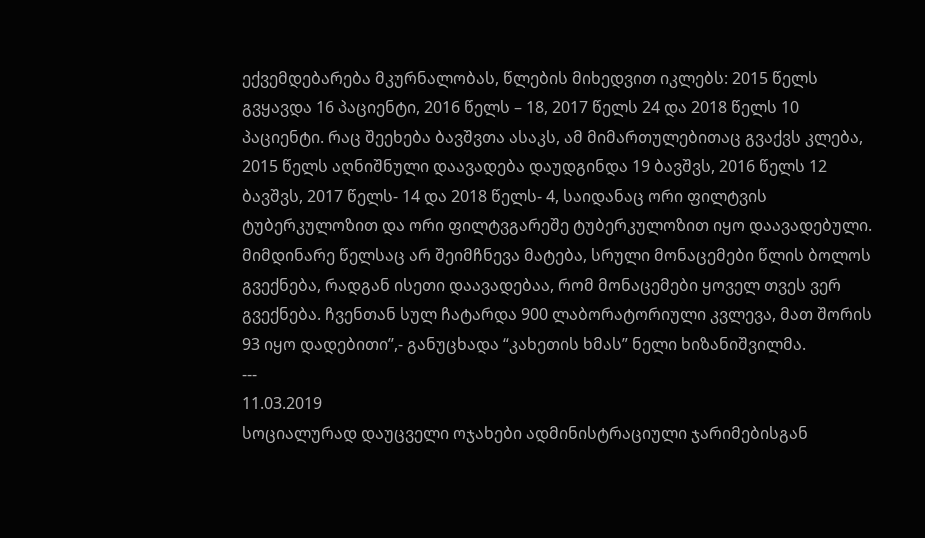ექვემდებარება მკურნალობას, წლების მიხედვით იკლებს: 2015 წელს გვყავდა 16 პაციენტი, 2016 წელს – 18, 2017 წელს 24 და 2018 წელს 10 პაციენტი. რაც შეეხება ბავშვთა ასაკს, ამ მიმართულებითაც გვაქვს კლება, 2015 წელს აღნიშნული დაავადება დაუდგინდა 19 ბავშვს, 2016 წელს 12 ბავშვს, 2017 წელს- 14 და 2018 წელს- 4, საიდანაც ორი ფილტვის ტუბერკულოზით და ორი ფილტვგარეშე ტუბერკულოზით იყო დაავადებული. მიმდინარე წელსაც არ შეიმჩნევა მატება, სრული მონაცემები წლის ბოლოს გვექნება, რადგან ისეთი დაავადებაა, რომ მონაცემები ყოველ თვეს ვერ გვექნება. ჩვენთან სულ ჩატარდა 900 ლაბორატორიული კვლევა, მათ შორის 93 იყო დადებითი’’,- განუცხადა “კახეთის ხმას” ნელი ხიზანიშვილმა.
---
11.03.2019
სოციალურად დაუცველი ოჯახები ადმინისტრაციული ჯარიმებისგან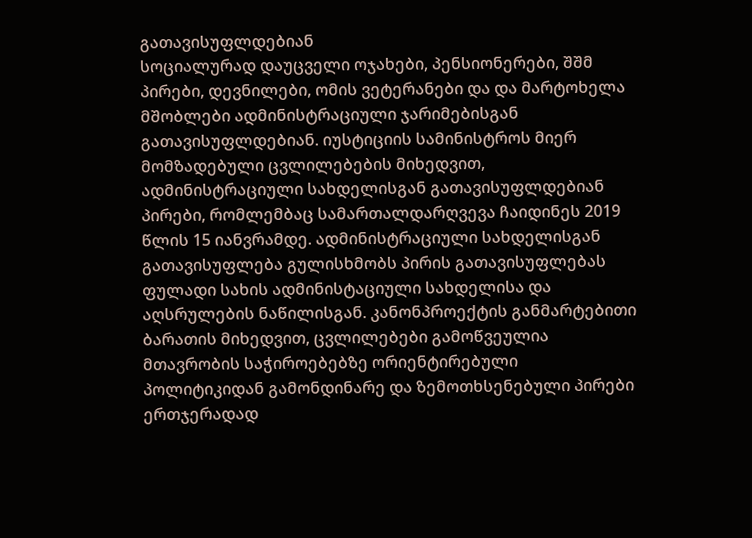გათავისუფლდებიან
სოციალურად დაუცველი ოჯახები, პენსიონერები, შშმ პირები, დევნილები, ომის ვეტერანები და და მარტოხელა მშობლები ადმინისტრაციული ჯარიმებისგან გათავისუფლდებიან. იუსტიციის სამინისტროს მიერ მომზადებული ცვლილებების მიხედვით, ადმინისტრაციული სახდელისგან გათავისუფლდებიან პირები, რომლემბაც სამართალდარღვევა ჩაიდინეს 2019 წლის 15 იანვრამდე. ადმინისტრაციული სახდელისგან გათავისუფლება გულისხმობს პირის გათავისუფლებას ფულადი სახის ადმინისტაციული სახდელისა და აღსრულების ნაწილისგან. კანონპროექტის განმარტებითი ბარათის მიხედვით, ცვლილებები გამოწვეულია მთავრობის საჭიროებებზე ორიენტირებული პოლიტიკიდან გამონდინარე და ზემოთხსენებული პირები ერთჯერადად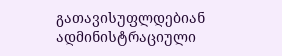გათავისუფლდებიან ადმინისტრაციული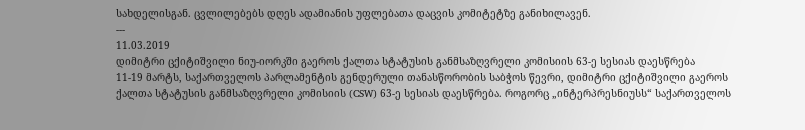სახდელისგან. ცვლილებებს დღეს ადამიანის უფლებათა დაცვის კომიტეტზე განიხილავენ.
---
11.03.2019
დიმიტრი ცქიტიშვილი ნიუ-იორკში გაეროს ქალთა სტატუსის განმსაზღვრელი კომისიის 63-ე სესიას დაესწრება
11-19 მარტს, საქართველოს პარლამენტის გენდერული თანასწორობის საბჭოს წევრი, დიმიტრი ცქიტიშვილი გაეროს ქალთა სტატუსის განმსაზღვრელი კომისიის (CSW) 63-ე სესიას დაესწრება. როგორც „ინტერპრესნიუსს“ საქართველოს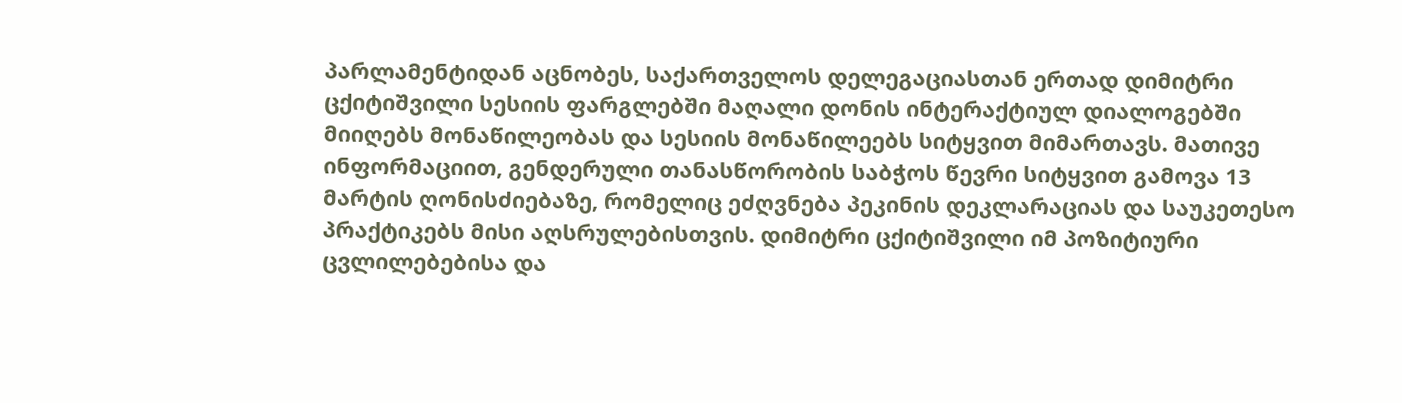პარლამენტიდან აცნობეს, საქართველოს დელეგაციასთან ერთად დიმიტრი ცქიტიშვილი სესიის ფარგლებში მაღალი დონის ინტერაქტიულ დიალოგებში მიიღებს მონაწილეობას და სესიის მონაწილეებს სიტყვით მიმართავს. მათივე ინფორმაციით, გენდერული თანასწორობის საბჭოს წევრი სიტყვით გამოვა 13 მარტის ღონისძიებაზე, რომელიც ეძღვნება პეკინის დეკლარაციას და საუკეთესო პრაქტიკებს მისი აღსრულებისთვის. დიმიტრი ცქიტიშვილი იმ პოზიტიური ცვლილებებისა და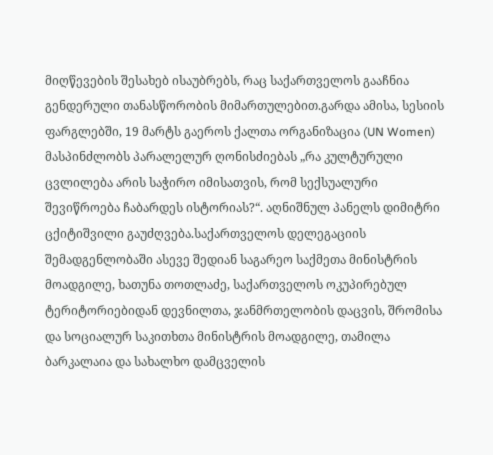მიღწევების შესახებ ისაუბრებს, რაც საქართველოს გააჩნია გენდერული თანასწორობის მიმართულებით.გარდა ამისა, სესიის ფარგლებში, 19 მარტს გაეროს ქალთა ორგანიზაცია (UN Women) მასპინძლობს პარალელურ ღონისძიებას „რა კულტურული ცვლილება არის საჭირო იმისათვის, რომ სექსუალური შევიწროება ჩაბარდეს ისტორიას?“. აღნიშნულ პანელს დიმიტრი ცქიტიშვილი გაუძღვება.საქართველოს დელეგაციის შემადგენლობაში ასევე შედიან საგარეო საქმეთა მინისტრის მოადგილე, ხათუნა თოთლაძე, საქართველოს ოკუპირებულ ტერიტორიებიდან დევნილთა, ჯანმრთელობის დაცვის, შრომისა და სოციალურ საკითხთა მინისტრის მოადგილე, თამილა ბარკალაია და სახალხო დამცველის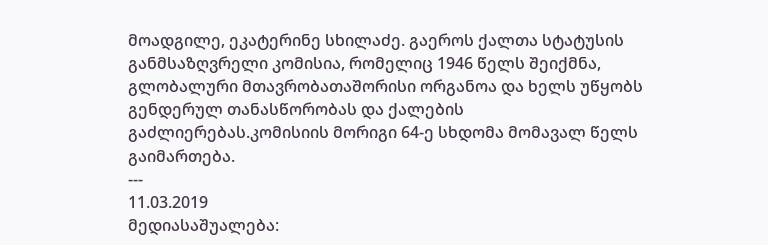მოადგილე, ეკატერინე სხილაძე. გაეროს ქალთა სტატუსის განმსაზღვრელი კომისია, რომელიც 1946 წელს შეიქმნა, გლობალური მთავრობათაშორისი ორგანოა და ხელს უწყობს გენდერულ თანასწორობას და ქალების გაძლიერებას.კომისიის მორიგი 64-ე სხდომა მომავალ წელს გაიმართება.
---
11.03.2019
მედიასაშუალება: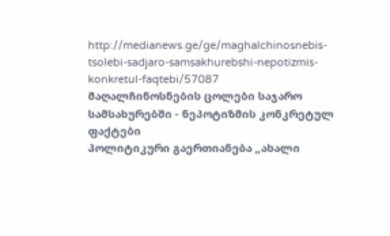http://medianews.ge/ge/maghalchinosnebis-tsolebi-sadjaro-samsakhurebshi-nepotizmis-konkretul-faqtebi/57087
მაღალჩინოსნების ცოლები საჯარო სამსახურებში - ნეპოტიზმის კონკრეტულ ფაქტები
პოლიტიკური გაერთიანება „ახალი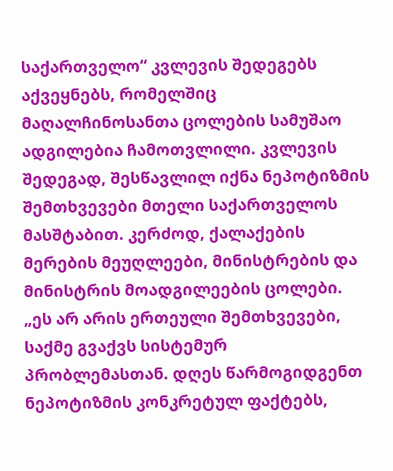საქართველო“ კვლევის შედეგებს აქვეყნებს, რომელშიც მაღალჩინოსანთა ცოლების სამუშაო ადგილებია ჩამოთვლილი. კვლევის შედეგად, შესწავლილ იქნა ნეპოტიზმის შემთხვევები მთელი საქართველოს მასშტაბით. კერძოდ, ქალაქების მერების მეუღლეები, მინისტრების და მინისტრის მოადგილეების ცოლები. „ეს არ არის ერთეული შემთხვევები, საქმე გვაქვს სისტემურ პრობლემასთან. დღეს წარმოგიდგენთ ნეპოტიზმის კონკრეტულ ფაქტებს,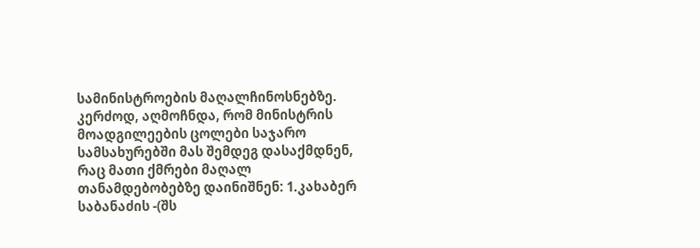სამინისტროების მაღალჩინოსნებზე. კერძოდ, აღმოჩნდა, რომ მინისტრის მოადგილეების ცოლები საჯარო სამსახურებში მას შემდეგ დასაქმდნენ, რაც მათი ქმრები მაღალ თანამდებობებზე დაინიშნენ: 1.კახაბერ საბანაძის -(შს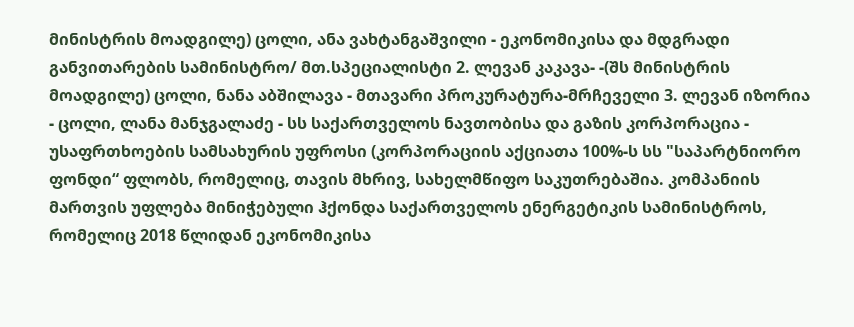მინისტრის მოადგილე) ცოლი, ანა ვახტანგაშვილი - ეკონომიკისა და მდგრადი განვითარების სამინისტრო/ მთ.სპეციალისტი 2. ლევან კაკავა- -(შს მინისტრის მოადგილე) ცოლი, ნანა აბშილავა - მთავარი პროკურატურა-მრჩეველი 3. ლევან იზორია - ცოლი, ლანა მანჯგალაძე - სს საქართველოს ნავთობისა და გაზის კორპორაცია - უსაფრთხოების სამსახურის უფროსი (კორპორაციის აქციათა 100%-ს სს "საპარტნიორო ფონდი“ ფლობს, რომელიც, თავის მხრივ, სახელმწიფო საკუთრებაშია. კომპანიის მართვის უფლება მინიჭებული ჰქონდა საქართველოს ენერგეტიკის სამინისტროს, რომელიც 2018 წლიდან ეკონომიკისა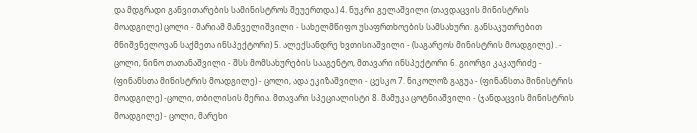და მდგრადი განვითარების სამინისტროს შეუერთდა.) 4. ნუკრი გელაშვილი (თავდაცვის მინისტრის მოადგილე) ცოლი - მარიამ მანველიშვილი - სახელმწიფო უსაფრთხოების სამსახური. განსაკუთრებით მნიშვნელოვან საქმეთა ინსპექტორი) 5. ალექსანდრე ხვთისიაშვილი - (საგარეოს მინისტრის მოადგილე) . - ცოლი, ნინო თათანაშვილი - შსს მომსახურების სააგენტო, მთავარი ინსპექტორი 6. გიორგი კაკაურიძე - (ფინანსთა მინისტრის მოადგილე) - ცოლი, ადა ეკიზაშვილი - ცესკო 7. ნიკოლოზ გაგუა - (ფინანსთა მინისტრის მოადგილე) -ცოლი, თბილისის მერია. მთავარი სპეციალისტი 8. მამუკა ცოტნიაშვილი - (ჯანდაცვის მინისტრის მოადგილე) - ცოლი, მარეხი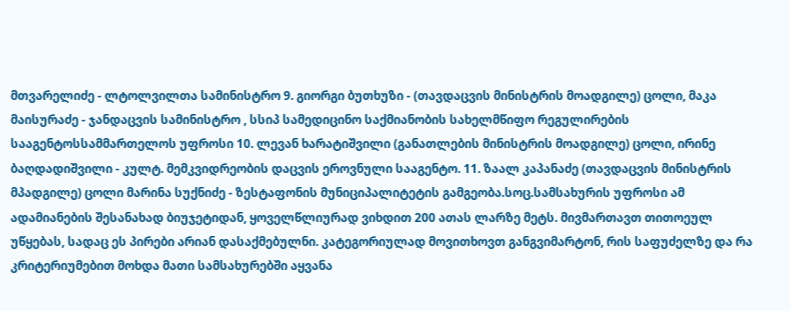მთვარელიძე - ლტოლვილთა სამინისტრო 9. გიორგი ბუთხუზი - (თავდაცვის მინისტრის მოადგილე) ცოლი, მაკა მაისურაძე - ჯანდაცვის სამინისტრო , სსიპ სამედიცინო საქმიანობის სახელმწიფო რეგულირების სააგენტოსსამმართელოს უფროსი 10. ლევან ხარატიშვილი (განათლების მინისტრის მოადგილე) ცოლი, ირინე ბაღდადიშვილი - კულტ. მემკვიდრეობის დაცვის ეროვნული სააგენტო. 11. ზაალ კაპანაძე (თავდაცვის მინისტრის მპადგილე) ცოლი მარინა სუქნიძე - ზესტაფონის მუნიციპალიტეტის გამგეობა.სოც.სამსახურის უფროსი ამ ადამიანების შესანახად ბიუჯეტიდან, ყოველწლიურად ვიხდით 200 ათას ლარზე მეტს. მივმართავთ თითოეულ უწყებას, სადაც ეს პირები არიან დასაქმებულნი. კატეგორიულად მოვითხოვთ განგვიმარტონ, რის საფუძელზე და რა კრიტერიუმებით მოხდა მათი სამსახურებში აყვანა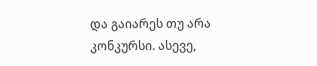და გაიარეს თუ არა კონკურსი. ასევე,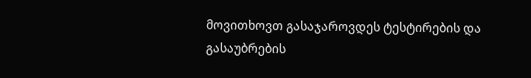მოვითხოვთ გასაჯაროვდეს ტესტირების და გასაუბრების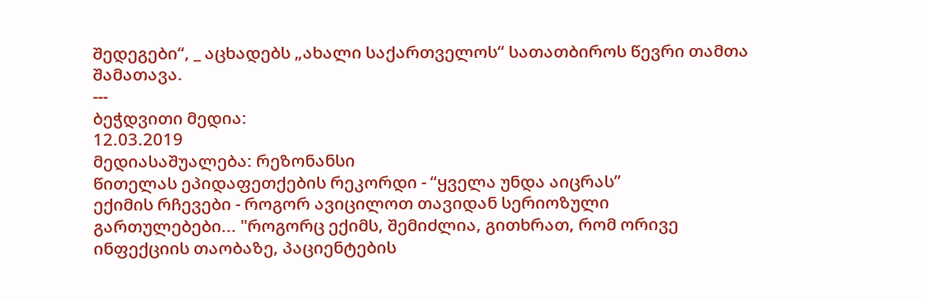შედეგები“, _ აცხადებს „ახალი საქართველოს“ სათათბიროს წევრი თამთა შამათავა.
---
ბეჭდვითი მედია:
12.03.2019
მედიასაშუალება: რეზონანსი
წითელას ეპიდაფეთქების რეკორდი - “ყველა უნდა აიცრას”
ექიმის რჩევები - როგორ ავიცილოთ თავიდან სერიოზული გართულებები... "როგორც ექიმს, შემიძლია, გითხრათ, რომ ორივე ინფექციის თაობაზე, პაციენტების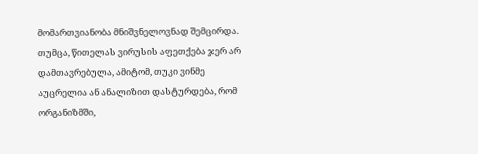მომართვიანობა მნიშვნელოვნად შემცირდა. თუმცა, წითელას ვირუსის აფეთქება ჯერ არ დამთავრებულა, ამიტომ, თუკი ვინმე აუცრელია ან ანალიზით დასტურდება, რომ ორგანიზმში,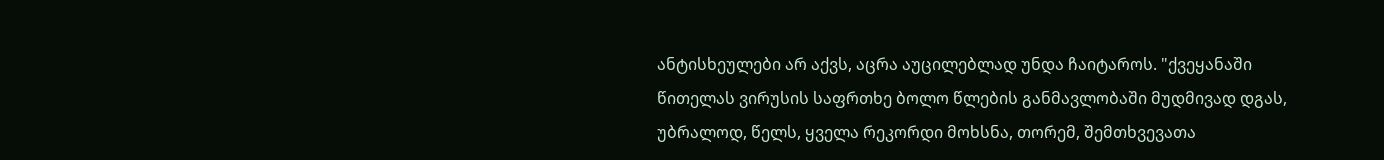ანტისხეულები არ აქვს, აცრა აუცილებლად უნდა ჩაიტაროს. "ქვეყანაში წითელას ვირუსის საფრთხე ბოლო წლების განმავლობაში მუდმივად დგას, უბრალოდ, წელს, ყველა რეკორდი მოხსნა, თორემ, შემთხვევათა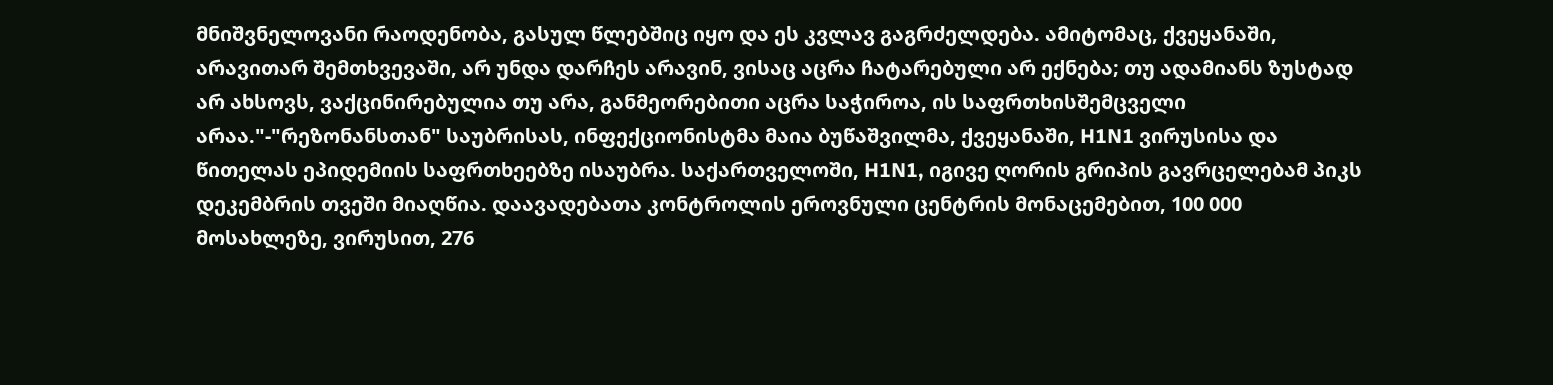მნიშვნელოვანი რაოდენობა, გასულ წლებშიც იყო და ეს კვლავ გაგრძელდება. ამიტომაც, ქვეყანაში, არავითარ შემთხვევაში, არ უნდა დარჩეს არავინ, ვისაც აცრა ჩატარებული არ ექნება; თუ ადამიანს ზუსტად არ ახსოვს, ვაქცინირებულია თუ არა, განმეორებითი აცრა საჭიროა, ის საფრთხისშემცველი არაა."-"რეზონანსთან" საუბრისას, ინფექციონისტმა მაია ბუწაშვილმა, ქვეყანაში, H1N1 ვირუსისა და წითელას ეპიდემიის საფრთხეებზე ისაუბრა. საქართველოში, H1N1, იგივე ღორის გრიპის გავრცელებამ პიკს დეკემბრის თვეში მიაღწია. დაავადებათა კონტროლის ეროვნული ცენტრის მონაცემებით, 100 000 მოსახლეზე, ვირუსით, 276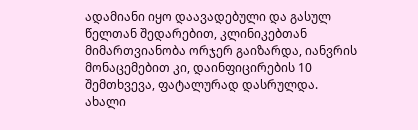ადამიანი იყო დაავადებული და გასულ წელთან შედარებით, კლინიკებთან მიმართვიანობა ორჯერ გაიზარდა, იანვრის მონაცემებით კი, დაინფიცირების 10 შემთხვევა, ფატალურად დასრულდა. ახალი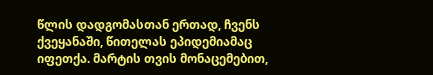წლის დადგომასთან ერთად, ჩვენს ქვეყანაში, წითელას ეპიდემიამაც იფეთქა. მარტის თვის მონაცემებით,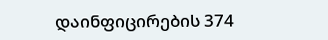დაინფიცირების 374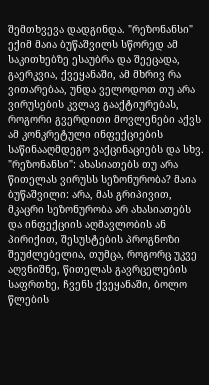შემთხვევა დადგინდა. "რეზონანსი" ექიმ მაია ბუწაშვილს სწორედ ამ საკითხებზე ესაუბრა და შეეცადა, გაერკვია, ქვეყანაში, ამ მხრივ რა ვითარებაა, უნდა ველოდოთ თუ არა ვირუსების კვლავ გააქტიურებას, როგორი გვერდითი მოვლენები აქვს ამ კონკრეტული ინფექციების საწინააღმდეგო ვაქცინაციებს და სხვ. "რეზონანსი": ახასიათებს თუ არა წითელას ვირუსს სეზონურობა? მაია ბუწაშვილი: არა, მას გრიპივით, მკაცრი სეზონურობა არ ახასიათებს და ინფექციის აღმავლობის ან პირიქით, შესუსტების პროგნოზი შეუძლებელია, თუმცა, როგორც უკვე აღვნიშნე, წითელას გავრცელების საფრთხე, ჩვენს ქვეყანაში, ბოლო წლების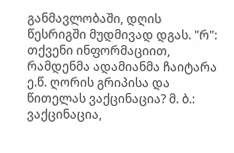განმავლობაში, დღის წესრიგში მუდმივად დგას. "რ": თქვენი ინფორმაციით, რამდენმა ადამიანმა ჩაიტარა ე.წ. ღორის გრიპისა და წითელას ვაქცინაცია? მ. ბ.: ვაქცინაცია,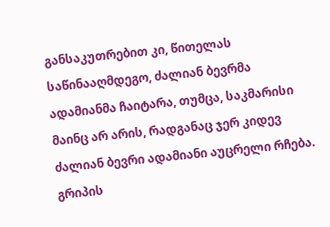განსაკუთრებით კი, წითელას საწინააღმდეგო, ძალიან ბევრმა ადამიანმა ჩაიტარა, თუმცა, საკმარისი მაინც არ არის, რადგანაც ჯერ კიდევ ძალიან ბევრი ადამიანი აუცრელი რჩება. გრიპის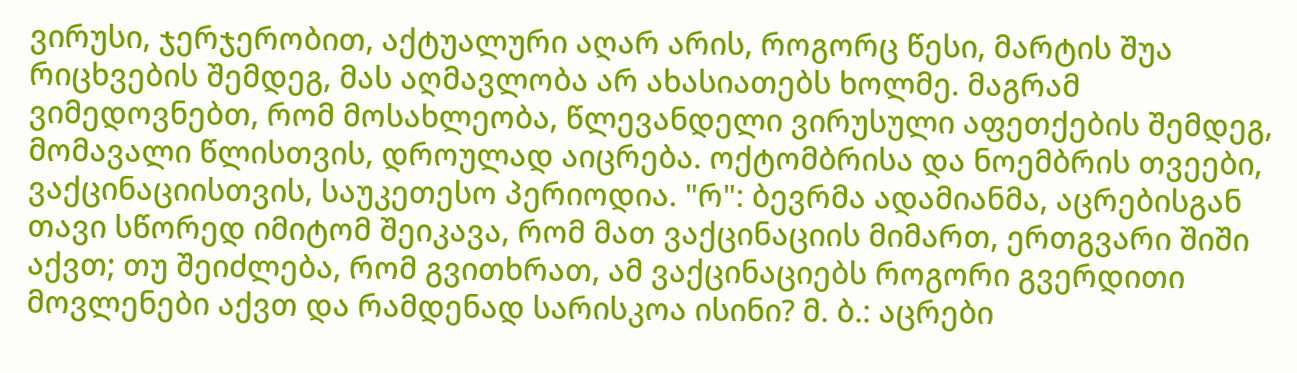ვირუსი, ჯერჯერობით, აქტუალური აღარ არის, როგორც წესი, მარტის შუა რიცხვების შემდეგ, მას აღმავლობა არ ახასიათებს ხოლმე. მაგრამ ვიმედოვნებთ, რომ მოსახლეობა, წლევანდელი ვირუსული აფეთქების შემდეგ, მომავალი წლისთვის, დროულად აიცრება. ოქტომბრისა და ნოემბრის თვეები, ვაქცინაციისთვის, საუკეთესო პერიოდია. "რ": ბევრმა ადამიანმა, აცრებისგან თავი სწორედ იმიტომ შეიკავა, რომ მათ ვაქცინაციის მიმართ, ერთგვარი შიში აქვთ; თუ შეიძლება, რომ გვითხრათ, ამ ვაქცინაციებს როგორი გვერდითი მოვლენები აქვთ და რამდენად სარისკოა ისინი? მ. ბ.: აცრები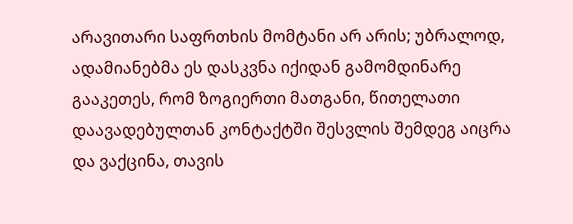არავითარი საფრთხის მომტანი არ არის; უბრალოდ, ადამიანებმა ეს დასკვნა იქიდან გამომდინარე გააკეთეს, რომ ზოგიერთი მათგანი, წითელათი დაავადებულთან კონტაქტში შესვლის შემდეგ აიცრა და ვაქცინა, თავის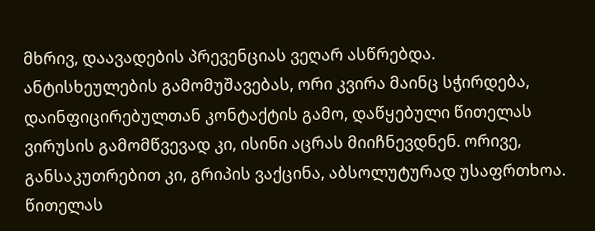მხრივ, დაავადების პრევენციას ვეღარ ასწრებდა. ანტისხეულების გამომუშავებას, ორი კვირა მაინც სჭირდება, დაინფიცირებულთან კონტაქტის გამო, დაწყებული წითელას ვირუსის გამომწვევად კი, ისინი აცრას მიიჩნევდნენ. ორივე, განსაკუთრებით კი, გრიპის ვაქცინა, აბსოლუტურად უსაფრთხოა. წითელას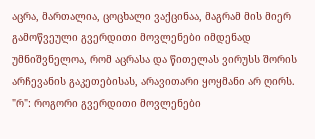აცრა, მართალია, ცოცხალი ვაქცინაა, მაგრამ მის მიერ გამოწვეული გვერდითი მოვლენები იმდენად უმნიშვნელოა, რომ აცრასა და წითელას ვირუსს შორის არჩევანის გაკეთებისას, არავითარი ყოყმანი არ ღირს. "რ": როგორი გვერდითი მოვლენები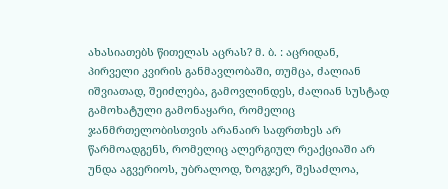ახასიათებს წითელას აცრას? მ. ბ. : აცრიდან, პირველი კვირის განმავლობაში, თუმცა, ძალიან იშვიათად, შეიძლება, გამოვლინდეს, ძალიან სუსტად გამოხატული გამონაყარი, რომელიც ჯანმრთელობისთვის არანაირ საფრთხეს არ წარმოადგენს, რომელიც ალერგიულ რეაქციაში არ უნდა აგვერიოს, უბრალოდ, ზოგჯერ, შესაძლოა,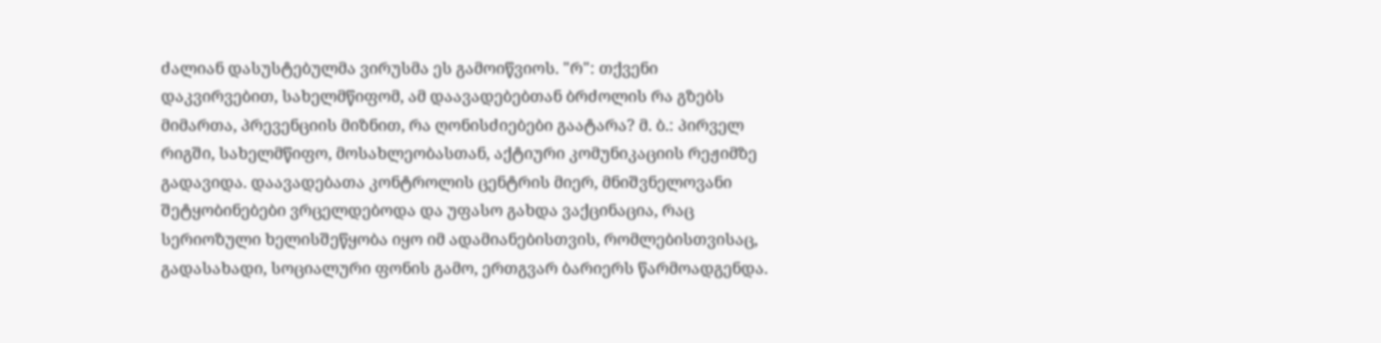ძალიან დასუსტებულმა ვირუსმა ეს გამოიწვიოს. "რ": თქვენი დაკვირვებით, სახელმწიფომ, ამ დაავადებებთან ბრძოლის რა გზებს მიმართა, პრევენციის მიზნით, რა ღონისძიებები გაატარა? მ. ბ.: პირველ რიგში, სახელმწიფო, მოსახლეობასთან, აქტიური კომუნიკაციის რეჟიმზე გადავიდა. დაავადებათა კონტროლის ცენტრის მიერ, მნიშვნელოვანი შეტყობინებები ვრცელდებოდა და უფასო გახდა ვაქცინაცია, რაც სერიოზული ხელისშეწყობა იყო იმ ადამიანებისთვის, რომლებისთვისაც, გადასახადი, სოციალური ფონის გამო, ერთგვარ ბარიერს წარმოადგენდა.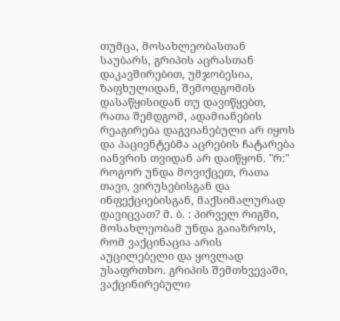თუმცა, მოსახლეობასთან საუბარს, გრიპის აცრასთან დაკავშირებით, უმჯობესია, ზაფხულიდან, შემოდგომის დასაწყისიდან თუ დავიწყებთ, რათა შემდგომ, ადამიანების რეაგირება დაგვიანებული არ იყოს და პაციენტებმა აცრების ჩატარება იანვრის თვიდან არ დაიწყონ. "რ:" როგორ უნდა მოვიქცეთ, რათა თავი, ვირუსებისგან და ინფექციებისგან, მაქსიმალურად დავიცვათ? მ. ბ. : პირველ რიგში, მოსახლეობამ უნდა გაიაზროს, რომ ვაქცინაცია არის აუცილებელი და ყოვლად უსაფრთხო. გრიპის შემთხვევაში, ვაქცინირებული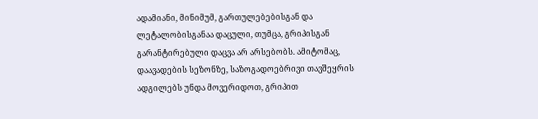ადამიანი, მინიმუმ, გართულებებისგან და ლეტალობისგანაა დაცული, თუმცა, გრიპისგან გარანტირებული დაცვა არ არსებობს. ამიტომაც, დაავადების სეზონზე, საზოგადოებრივი თავშეყრის ადგილებს უნდა მოვერიდოთ, გრიპით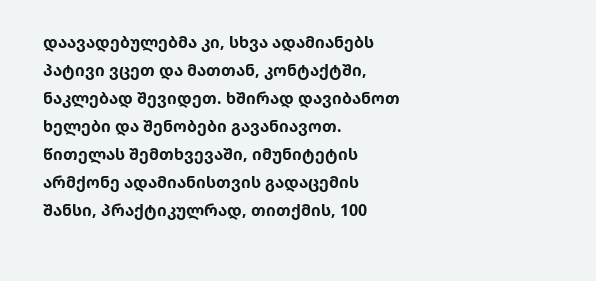დაავადებულებმა კი, სხვა ადამიანებს პატივი ვცეთ და მათთან, კონტაქტში, ნაკლებად შევიდეთ. ხშირად დავიბანოთ ხელები და შენობები გავანიავოთ. წითელას შემთხვევაში, იმუნიტეტის არმქონე ადამიანისთვის გადაცემის შანსი, პრაქტიკულრად, თითქმის, 100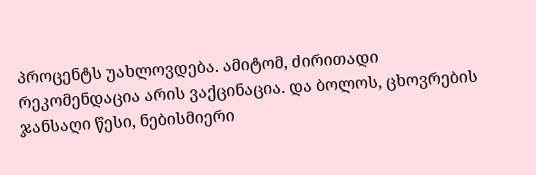პროცენტს უახლოვდება. ამიტომ, ძირითადი რეკომენდაცია არის ვაქცინაცია. და ბოლოს, ცხოვრების ჯანსაღი წესი, ნებისმიერი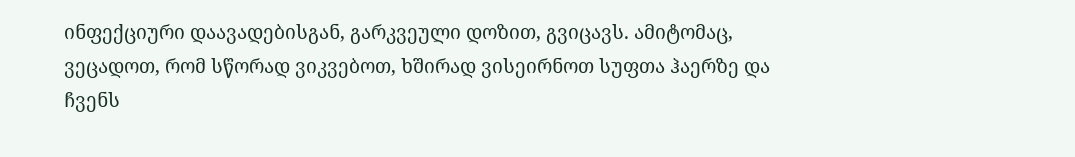ინფექციური დაავადებისგან, გარკვეული დოზით, გვიცავს. ამიტომაც, ვეცადოთ, რომ სწორად ვიკვებოთ, ხშირად ვისეირნოთ სუფთა ჰაერზე და ჩვენს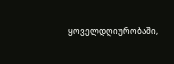ყოველდღიურობაში,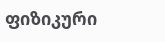ფიზიკური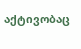აქტივობაც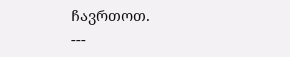ჩავრთოთ.
---